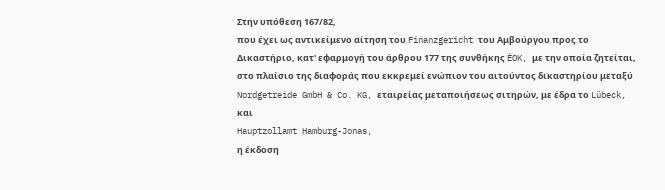Στην υπόθεση 167/82,
που έχει ως αντικείμενο αίτηση του Finanzgericht του Αμβούργου προς το Δικαστήριο, κατ' εφαρμογή του άρθρου 177 της συνθήκης ĖOK, με την οποία ζητείται, στο πλαίσιο της διαφοράς που εκκρεμεί ενώπιον του αιτούντος δικαστηρίου μεταξύ
Nordgetreide GmbH & Co. KG, εταιρείας μεταποιήσεως σιτηρών, με έδρα το Lübeck,
και
Hauptzollamt Hamburg-Jonas,
η έκδοση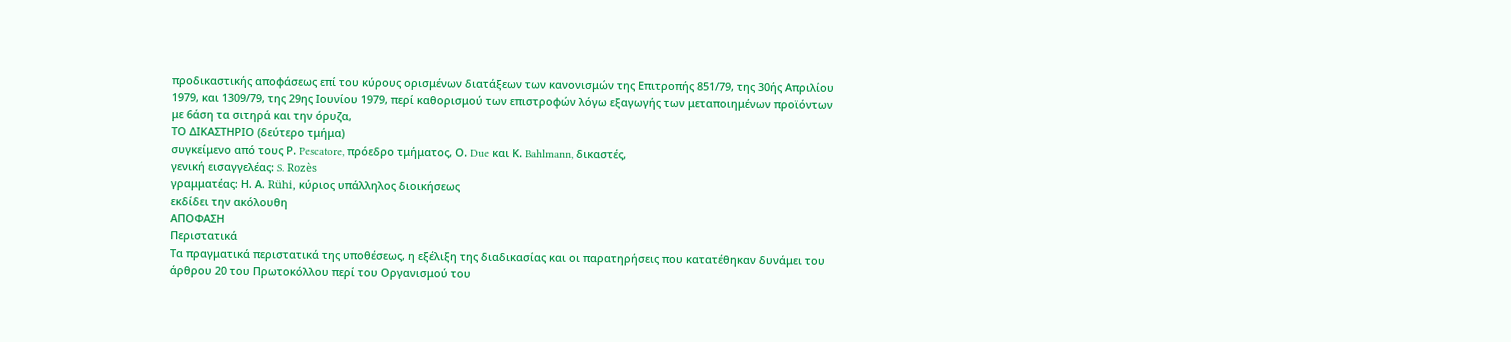προδικαστικής αποφάσεως επί του κύρους ορισμένων διατάξεων των κανονισμών της Επιτροπής 851/79, της 30ής Απριλίου 1979, και 1309/79, της 29ης Ιουνίου 1979, περί καθορισμού των επιστροφών λόγω εξαγωγής των μεταποιημένων προϊόντων με 6άση τα σιτηρά και την όρυζα,
ΤΟ ΔΙΚΑΣΤΗΡΙΟ (δεύτερο τμήμα)
συγκείμενο από τους Ρ. Pescatore, πρόεδρο τμήματος, Ο. Due και Κ. Bahlmann, δικαστές,
γενική εισαγγελέας: S. Rozès
γραμματέας: Η. Α. Rühi, κύριος υπάλληλος διοικήσεως
εκδίδει την ακόλουθη
ΑΠΟΦΑΣΗ
Περιστατικά
Τα πραγματικά περιστατικά της υποθέσεως, η εξέλιξη της διαδικασίας και οι παρατηρήσεις που κατατέθηκαν δυνάμει του άρθρου 20 του Πρωτοκόλλου περί του Οργανισμού του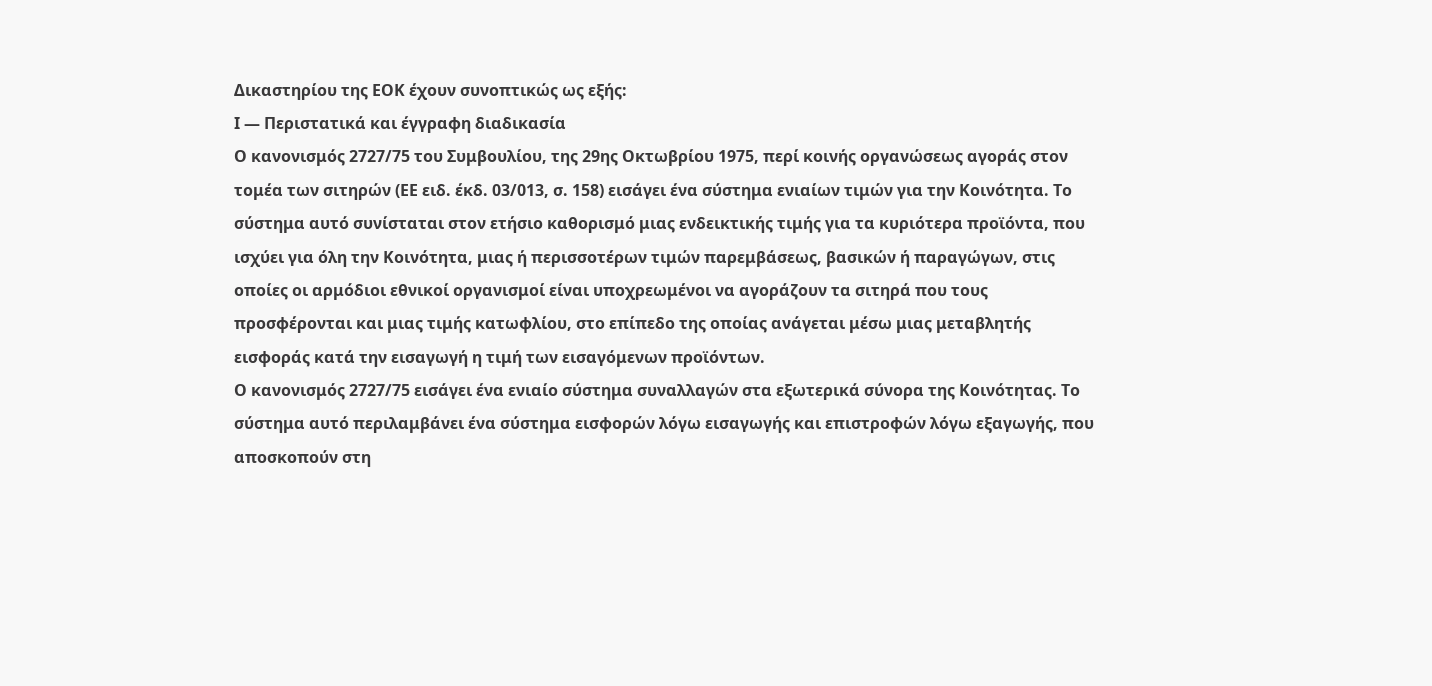Δικαστηρίου της ΕΟΚ έχουν συνοπτικώς ως εξής:
Ι — Περιστατικά και έγγραφη διαδικασία
Ο κανονισμός 2727/75 του Συμβουλίου, της 29ης Οκτωβρίου 1975, περί κοινής οργανώσεως αγοράς στον τομέα των σιτηρών (ΕΕ ειδ. έκδ. 03/013, σ. 158) εισάγει ένα σύστημα ενιαίων τιμών για την Κοινότητα. Το σύστημα αυτό συνίσταται στον ετήσιο καθορισμό μιας ενδεικτικής τιμής για τα κυριότερα προϊόντα, που ισχύει για όλη την Κοινότητα, μιας ή περισσοτέρων τιμών παρεμβάσεως, βασικών ή παραγώγων, στις οποίες οι αρμόδιοι εθνικοί οργανισμοί είναι υποχρεωμένοι να αγοράζουν τα σιτηρά που τους προσφέρονται και μιας τιμής κατωφλίου, στο επίπεδο της οποίας ανάγεται μέσω μιας μεταβλητής εισφοράς κατά την εισαγωγή η τιμή των εισαγόμενων προϊόντων.
Ο κανονισμός 2727/75 εισάγει ένα ενιαίο σύστημα συναλλαγών στα εξωτερικά σύνορα της Κοινότητας. Το σύστημα αυτό περιλαμβάνει ένα σύστημα εισφορών λόγω εισαγωγής και επιστροφών λόγω εξαγωγής, που αποσκοπούν στη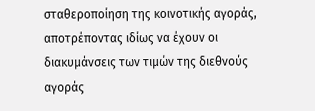σταθεροποίηση της κοινοτικής αγοράς, αποτρέποντας ιδίως να έχουν οι διακυμάνσεις των τιμών της διεθνούς αγοράς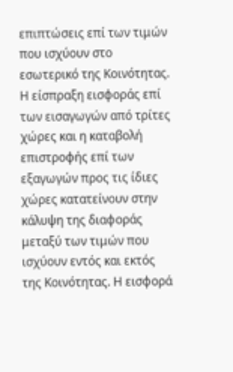επιπτώσεις επί των τιμών που ισχύουν στο εσωτερικό της Κοινότητας. Η είσπραξη εισφοράς επί των εισαγωγών από τρίτες χώρες και η καταβολή επιστροφής επί των εξαγωγών προς τις ίδιες χώρες κατατείνουν στην κάλυψη της διαφοράς μεταξύ των τιμών που ισχύουν εντός και εκτός της Κοινότητας. Η εισφορά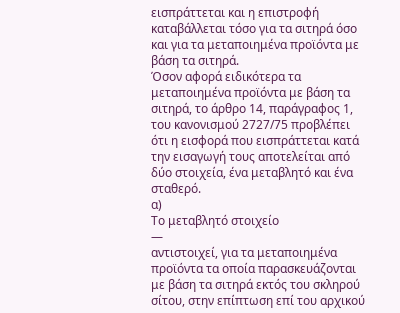εισπράττεται και η επιστροφή καταβάλλεται τόσο για τα σιτηρά όσο και για τα μεταποιημένα προϊόντα με βάση τα σιτηρά.
Όσον αφορά ειδικότερα τα μεταποιημένα προϊόντα με βάση τα σιτηρά, το άρθρο 14, παράγραφος 1, του κανονισμού 2727/75 προβλέπει ότι η εισφορά που εισπράττεται κατά την εισαγωγή τους αποτελείται από δύο στοιχεία, ένα μεταβλητό και ένα σταθερό.
α)
Το μεταβλητό στοιχείο
—
αντιστοιχεί, για τα μεταποιημένα προϊόντα τα οποία παρασκευάζονται με βάση τα σιτηρά εκτός του σκληρού σίτου, στην επίπτωση επί του αρχικού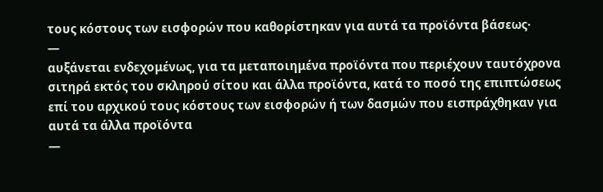τους κόστους των εισφορών που καθορίστηκαν για αυτά τα προϊόντα βάσεως·
—
αυξάνεται ενδεχομένως, για τα μεταποιημένα προϊόντα που περιέχουν ταυτόχρονα σιτηρά εκτός του σκληρού σίτου και άλλα προϊόντα, κατά το ποσό της επιπτώσεως επί του αρχικού τους κόστους των εισφορών ή των δασμών που εισπράχθηκαν για αυτά τα άλλα προϊόντα
—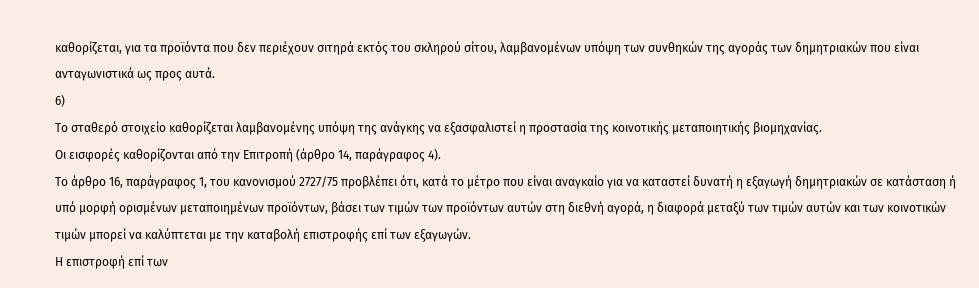καθορίζεται, για τα προϊόντα που δεν περιέχουν σιτηρά εκτός του σκληρού σίτου, λαμβανομένων υπόψη των συνθηκών της αγοράς των δημητριακών που είναι ανταγωνιστικά ως προς αυτά.
6)
Το σταθερό στοιχείο καθορίζεται λαμβανομένης υπόψη της ανάγκης να εξασφαλιστεί η προστασία της κοινοτικής μεταποιητικής βιομηχανίας.
Οι εισφορές καθορίζονται από την Επιτροπή (άρθρο 14, παράγραφος 4).
Το άρθρο 16, παράγραφος 1, του κανονισμού 2727/75 προβλέπει ότι, κατά το μέτρο που είναι αναγκαίο για να καταστεί δυνατή η εξαγωγή δημητριακών σε κατάσταση ή υπό μορφή ορισμένων μεταποιημένων προϊόντων, βάσει των τιμών των προϊόντων αυτών στη διεθνή αγορά, η διαφορά μεταξύ των τιμών αυτών και των κοινοτικών τιμών μπορεί να καλύπτεται με την καταβολή επιστροφής επί των εξαγωγών.
Η επιστροφή επί των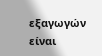εξαγωγών είναι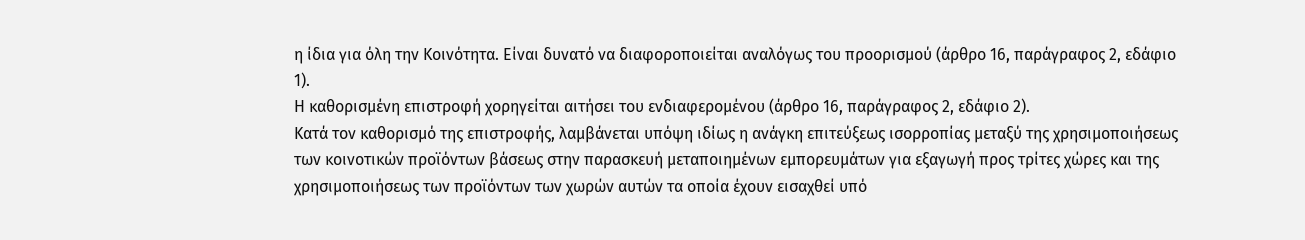η ίδια για όλη την Κοινότητα. Είναι δυνατό να διαφοροποιείται αναλόγως του προορισμού (άρθρο 16, παράγραφος 2, εδάφιο 1).
Η καθορισμένη επιστροφή χορηγείται αιτήσει του ενδιαφερομένου (άρθρο 16, παράγραφος 2, εδάφιο 2).
Κατά τον καθορισμό της επιστροφής, λαμβάνεται υπόψη ιδίως η ανάγκη επιτεύξεως ισορροπίας μεταξύ της χρησιμοποιήσεως των κοινοτικών προϊόντων βάσεως στην παρασκευή μεταποιημένων εμπορευμάτων για εξαγωγή προς τρίτες χώρες και της χρησιμοποιήσεως των προϊόντων των χωρών αυτών τα οποία έχουν εισαχθεί υπό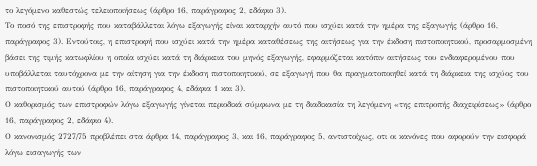το λεγόμενο καθεστώς τελειοποιήσεως (άρθρο 16, παράγραφος 2, εδάφιο 3).
Το ποσό της επιστροφής που καταβάλλεται λόγω εξαγωγής είναι καταρχήν αυτό που ισχύει κατά την ημέρα της εξαγωγής (άρθρο 16, παράγραφος 3). Εντούτοις, η επιστροφή που ισχύει κατά την ημέρα καταθέσεως της αιτήσεως για την έκδοση πιστοποιητικού, προσαρμοσμένη βάσει της τιμής κατωφλίου η οποία ισχύει κατά τη διάρκεια του μηνός εξαγωγής, εφαρμόζεται κατόπιν αιτήσεως του ενδιαφερομένου που υποβάλλεται ταυτόχρονα με την αίτηση για την έκδοση πιστοποιητικού, σε εξαγωγή που θα πραγματοποιηθεί κατά τη διάρκεια της ισχύος του πιστοποιητικού αυτού (άρθρο 16, παράγραφος 4, εδάφια 1 και 3).
Ο καθορισμός των επιστροφών λόγω εξαγωγής γίνεται περιοδικά σύμφωνα με τη διαδικασία τη λεγόμενη «της επιτροπής διαχειρίσεως» (άρθρο 16, παράγραφος 2, εδάφιο 4).
Ο κανονισμός 2727/75 προβλέπει στα άρθρα 14, παράγραφος 3, και 16, παράγραφος 5, αντιστοίχως, οτι οι κανόνες που αφορούν την εισφορά λόγω εισαγωγής των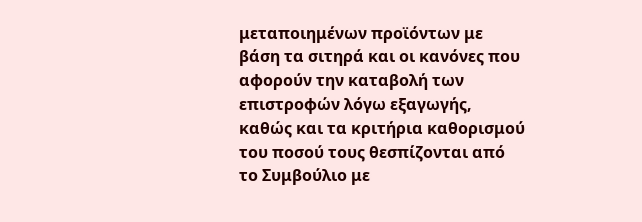μεταποιημένων προϊόντων με βάση τα σιτηρά και οι κανόνες που αφορούν την καταβολή των επιστροφών λόγω εξαγωγής, καθώς και τα κριτήρια καθορισμού του ποσού τους θεσπίζονται από το Συμβούλιο με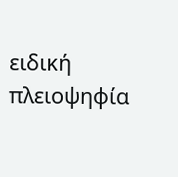ειδική πλειοψηφία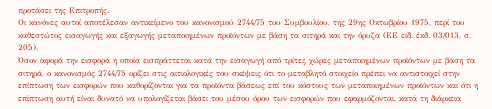προτάσει της Επιτροπής.
Οι κανόνες αυτοί αποτέλεσαν αντικείμενο του κανονισμού 2744/75 του Συμβουλίου, της 29ης Οκτωβρίου 1975, περί του καθεστώτος εισαγωγής και εξαγωγής μεταποιημένων προϊόντων με βάση τα σιτηρά και την όρυζα (ΕΕ ειδ. έκδ. 03/013, σ. 205).
Όσον αφορά την εισφορά η οποία εισπράττεται κατά την εισαγωγή από τρίτες χώρες μεταποιημένων προϊόντων με βάση τα σιτηρά, ο κανονισμός 2744/75 ορίζει στις αιτιολογικές του σκέψεις ότι το μεταβλητό στοιχείο πρέπει να αντιστοιχεί στην επίπτωση των εισφορών που καθορίζονται για τα προϊόντα βάσεως επί του κόστους των μεταποιημένων προϊόντων και ότι η επίπτωση αυτή είναι δυνατό να υπολογίζεται βάσει του μέσου όρου των εισφορών που εφαρμόζονται, κατά τη διάρκεια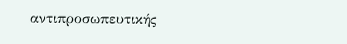αντιπροσωπευτικής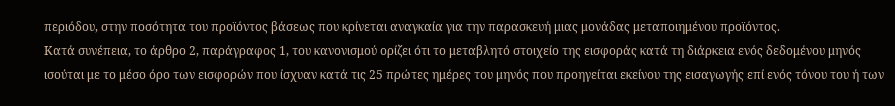περιόδου, στην ποσότητα του προϊόντος βάσεως που κρίνεται αναγκαία για την παρασκευή μιας μονάδας μεταποιημένου προϊόντος.
Κατά συνέπεια, το άρθρο 2, παράγραφος 1, του κανονισμού ορίζει ότι το μεταβλητό στοιχείο της εισφοράς κατά τη διάρκεια ενός δεδομένου μηνός ισούται με το μέσο όρο των εισφορών που ίσχυαν κατά τις 25 πρώτες ημέρες του μηνός που προηγείται εκείνου της εισαγωγής επί ενός τόνου του ή των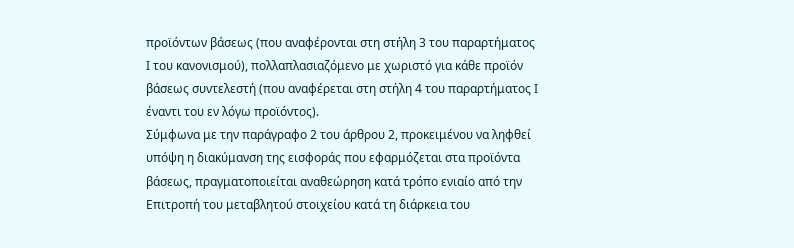προϊόντων βάσεως (που αναφέρονται στη στήλη 3 του παραρτήματος Ι του κανονισμού), πολλαπλασιαζόμενο με χωριστό για κάθε προϊόν βάσεως συντελεστή (που αναφέρεται στη στήλη 4 του παραρτήματος Ι έναντι του εν λόγω προϊόντος).
Σύμφωνα με την παράγραφο 2 του άρθρου 2, προκειμένου να ληφθεί υπόψη η διακύμανση της εισφοράς που εφαρμόζεται στα προϊόντα βάσεως, πραγματοποιείται αναθεώρηση κατά τρόπο ενιαίο από την Επιτροπή του μεταβλητού στοιχείου κατά τη διάρκεια του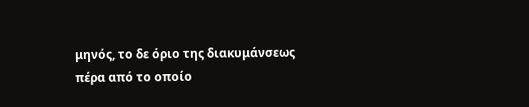μηνός, το δε όριο της διακυμάνσεως πέρα από το οποίο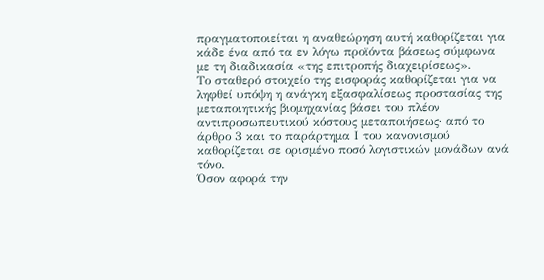πραγματοποιείται η αναθεώρηση αυτή καθορίζεται για κάδε ένα από τα εν λόγω προϊόντα βάσεως σύμφωνα με τη διαδικασία «της επιτροπής διαχειρίσεως».
Το σταθερό στοιχείο της εισφοράς καθορίζεται για να ληφθεί υπόψη η ανάγκη εξασφαλίσεως προστασίας της μεταποιητικής βιομηχανίας βάσει του πλέον αντιπροσωπευτικού κόστους μεταποιήσεως· από το άρθρο 3 και το παράρτημα Ι του κανονισμού καθορίζεται σε ορισμένο ποσό λογιστικών μονάδων ανά τόνο.
Όσον αφορά την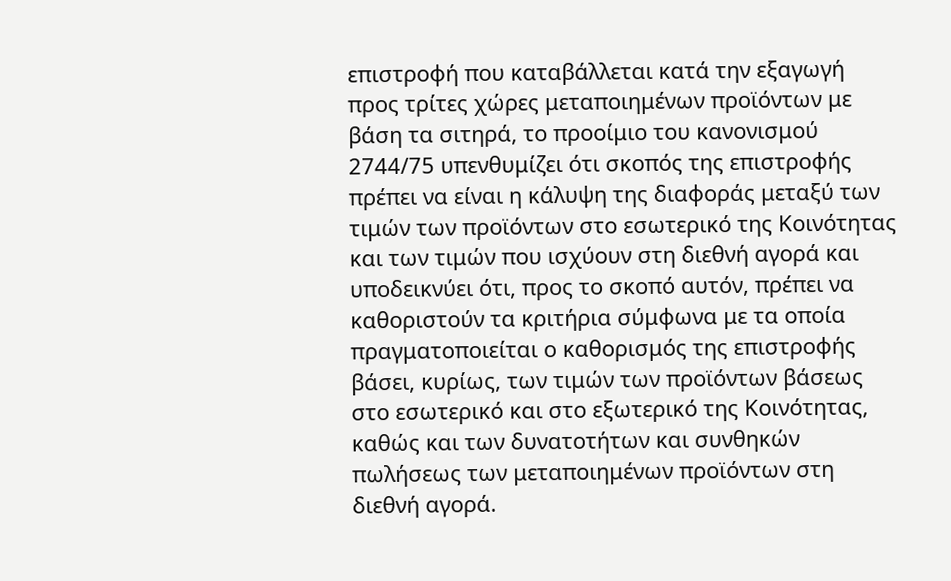επιστροφή που καταβάλλεται κατά την εξαγωγή προς τρίτες χώρες μεταποιημένων προϊόντων με βάση τα σιτηρά, το προοίμιο του κανονισμού 2744/75 υπενθυμίζει ότι σκοπός της επιστροφής πρέπει να είναι η κάλυψη της διαφοράς μεταξύ των τιμών των προϊόντων στο εσωτερικό της Κοινότητας και των τιμών που ισχύουν στη διεθνή αγορά και υποδεικνύει ότι, προς το σκοπό αυτόν, πρέπει να καθοριστούν τα κριτήρια σύμφωνα με τα οποία πραγματοποιείται ο καθορισμός της επιστροφής βάσει, κυρίως, των τιμών των προϊόντων βάσεως στο εσωτερικό και στο εξωτερικό της Κοινότητας, καθώς και των δυνατοτήτων και συνθηκών πωλήσεως των μεταποιημένων προϊόντων στη διεθνή αγορά.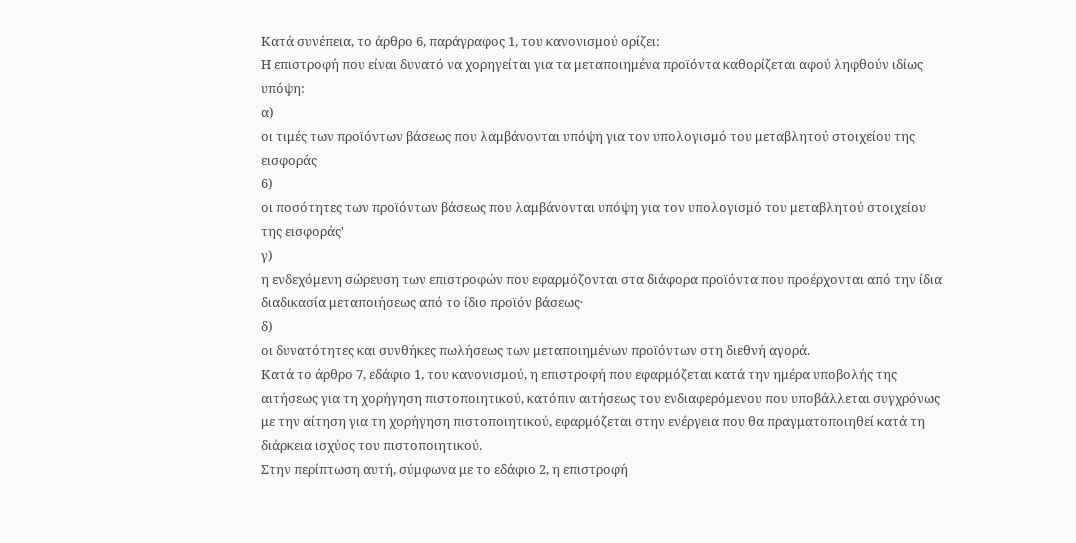Κατά συνέπεια, το άρθρο 6, παράγραφος 1, του κανονισμού ορίζει:
Η επιστροφή που είναι δυνατό να χορηγείται για τα μεταποιημένα προϊόντα καθορίζεται αφού ληφθούν ιδίως υπόψη:
α)
οι τιμές των προϊόντων βάσεως που λαμβάνονται υπόψη για τον υπολογισμό του μεταβλητού στοιχείου της εισφοράς
6)
οι ποσότητες των προϊόντων βάσεως που λαμβάνονται υπόψη για τον υπολογισμό του μεταβλητού στοιχείου της εισφοράς'
γ)
η ενδεχόμενη σώρευση των επιστροφών που εφαρμόζονται στα διάφορα προϊόντα που προέρχονται από την ίδια διαδικασία μεταποιήσεως από το ίδιο προϊόν βάσεως·
δ)
οι δυνατότητες και συνθήκες πωλήσεως των μεταποιημένων προϊόντων στη διεθνή αγορά.
Κατά το άρθρο 7, εδάφιο 1, του κανονισμού, η επιστροφή που εφαρμόζεται κατά την ημέρα υποβολής της αιτήσεως για τη χορήγηση πιστοποιητικού, κατόπιν αιτήσεως του ενδιαφερόμενου που υποβάλλεται συγχρόνως με την αίτηση για τη χορήγηση πιστοποιητικού, εφαρμόζεται στην ενέργεια που θα πραγματοποιηθεί κατά τη διάρκεια ισχύος του πιστοποιητικού.
Στην περίπτωση αυτή, σύμφωνα με το εδάφιο 2, η επιστροφή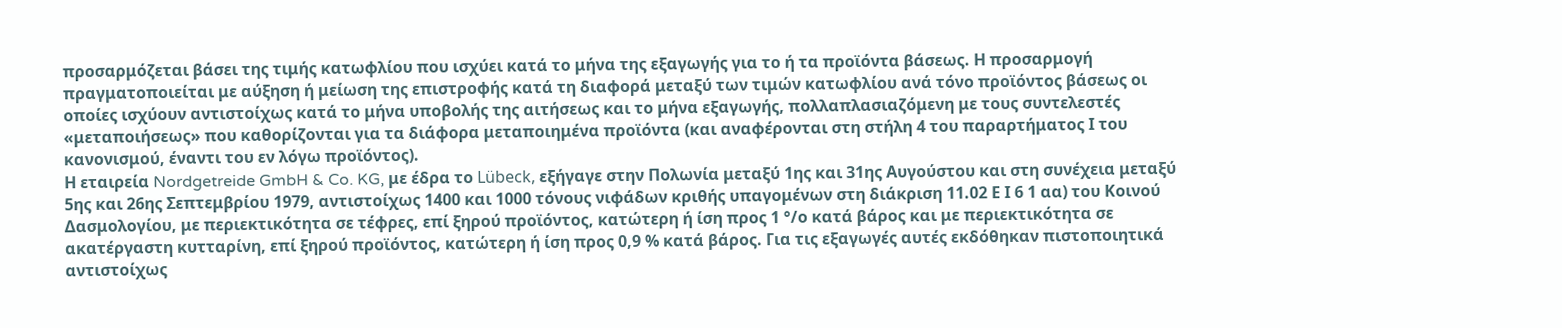προσαρμόζεται βάσει της τιμής κατωφλίου που ισχύει κατά το μήνα της εξαγωγής για το ή τα προϊόντα βάσεως. Η προσαρμογή πραγματοποιείται με αύξηση ή μείωση της επιστροφής κατά τη διαφορά μεταξύ των τιμών κατωφλίου ανά τόνο προϊόντος βάσεως οι οποίες ισχύουν αντιστοίχως κατά το μήνα υποβολής της αιτήσεως και το μήνα εξαγωγής, πολλαπλασιαζόμενη με τους συντελεστές «μεταποιήσεως» που καθορίζονται για τα διάφορα μεταποιημένα προϊόντα (και αναφέρονται στη στήλη 4 του παραρτήματος Ι του κανονισμού, έναντι του εν λόγω προϊόντος).
Η εταιρεία Nordgetreide GmbH & Co. KG, με έδρα το Lübeck, εξήγαγε στην Πολωνία μεταξύ 1ης και 31ης Αυγούστου και στη συνέχεια μεταξύ 5ης και 26ης Σεπτεμβρίου 1979, αντιστοίχως 1400 και 1000 τόνους νιφάδων κριθής υπαγομένων στη διάκριση 11.02 Ε Ι 6 1 αα) του Κοινού Δασμολογίου, με περιεκτικότητα σε τέφρες, επί ξηρού προϊόντος, κατώτερη ή ίση προς 1 °/ο κατά βάρος και με περιεκτικότητα σε ακατέργαστη κυτταρίνη, επί ξηρού προϊόντος, κατώτερη ή ίση προς 0,9 % κατά βάρος. Για τις εξαγωγές αυτές εκδόθηκαν πιστοποιητικά αντιστοίχως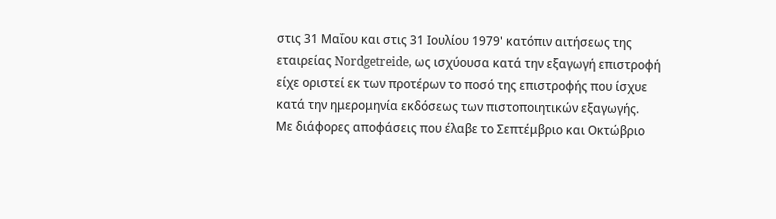στις 31 Μαΐου και στις 31 Ιουλίου 1979' κατόπιν αιτήσεως της εταιρείας Nordgetreide, ως ισχύουσα κατά την εξαγωγή επιστροφή είχε οριστεί εκ των προτέρων το ποσό της επιστροφής που ίσχυε κατά την ημερομηνία εκδόσεως των πιστοποιητικών εξαγωγής.
Με διάφορες αποφάσεις που έλαβε το Σεπτέμβριο και Οκτώβριο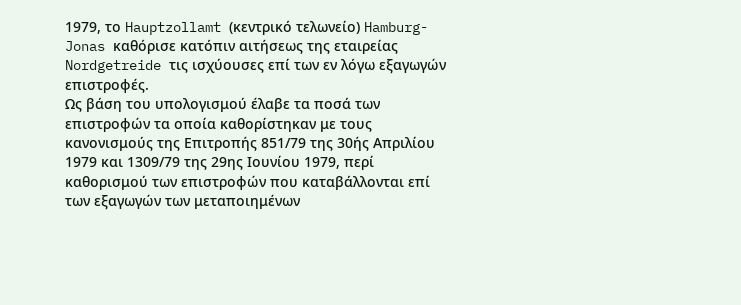1979, το Hauptzollamt (κεντρικό τελωνείο) Hamburg-Jonas καθόρισε κατόπιν αιτήσεως της εταιρείας Nordgetreide τις ισχύουσες επί των εν λόγω εξαγωγών επιστροφές.
Ως βάση του υπολογισμού έλαβε τα ποσά των επιστροφών τα οποία καθορίστηκαν με τους κανονισμούς της Επιτροπής 851/79 της 30ής Απριλίου 1979 και 1309/79 της 29ης Ιουνίου 1979, περί καθορισμού των επιστροφών που καταβάλλονται επί των εξαγωγών των μεταποιημένων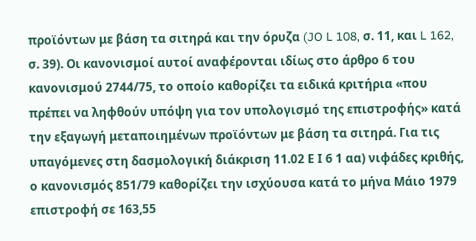προϊόντων με βάση τα σιτηρά και την όρυζα (JO L 108, σ. 11, και L 162, σ. 39). Οι κανονισμοί αυτοί αναφέρονται ιδίως στο άρθρο 6 του κανονισμού 2744/75, το οποίο καθορίζει τα ειδικά κριτήρια «που πρέπει να ληφθούν υπόψη για τον υπολογισμό της επιστροφής» κατά την εξαγωγή μεταποιημένων προϊόντων με βάση τα σιτηρά. Για τις υπαγόμενες στη δασμολογική διάκριση 11.02 Ε Ι 6 1 αα) νιφάδες κριθής, ο κανονισμός 851/79 καθορίζει την ισχύουσα κατά το μήνα Μάιο 1979 επιστροφή σε 163,55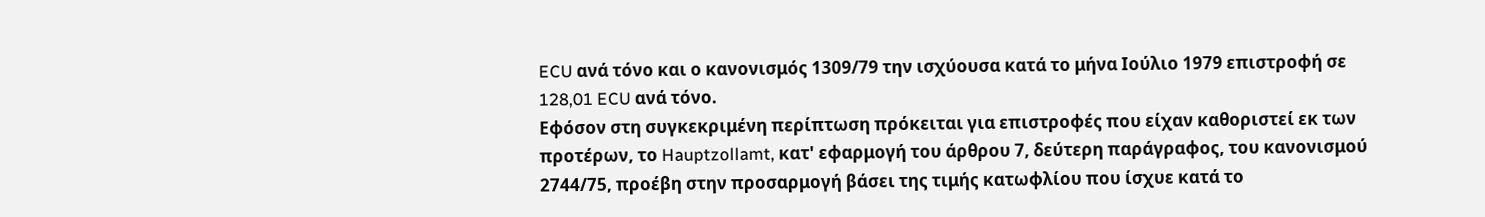ECU ανά τόνο και ο κανονισμός 1309/79 την ισχύουσα κατά το μήνα Ιούλιο 1979 επιστροφή σε 128,01 ECU ανά τόνο.
Εφόσον στη συγκεκριμένη περίπτωση πρόκειται για επιστροφές που είχαν καθοριστεί εκ των προτέρων, το Hauptzollamt, κατ' εφαρμογή του άρθρου 7, δεύτερη παράγραφος, του κανονισμού 2744/75, προέβη στην προσαρμογή βάσει της τιμής κατωφλίου που ίσχυε κατά το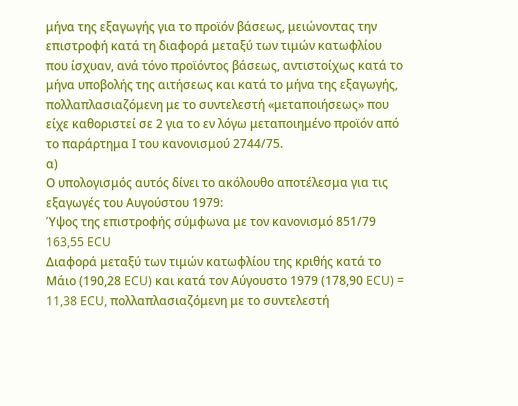μήνα της εξαγωγής για το προϊόν βάσεως, μειώνοντας την επιστροφή κατά τη διαφορά μεταξύ των τιμών κατωφλίου που ίσχυαν, ανά τόνο προϊόντος βάσεως, αντιστοίχως κατά το μήνα υποβολής της αιτήσεως και κατά το μήνα της εξαγωγής, πολλαπλασιαζόμενη με το συντελεστή «μεταποιήσεως» που είχε καθοριστεί σε 2 για το εν λόγω μεταποιημένο προϊόν από το παράρτημα Ι του κανονισμού 2744/75.
α)
Ο υπολογισμός αυτός δίνει το ακόλουθο αποτέλεσμα για τις εξαγωγές του Αυγούστου 1979:
Ύψος της επιστροφής σύμφωνα με τον κανονισμό 851/79
163,55 ECU
Διαφορά μεταξύ των τιμών κατωφλίου της κριθής κατά το Μάιο (190,28 ECU) και κατά τον Αύγουστο 1979 (178,90 ECU) = 11,38 ECU, πολλαπλασιαζόμενη με το συντελεστή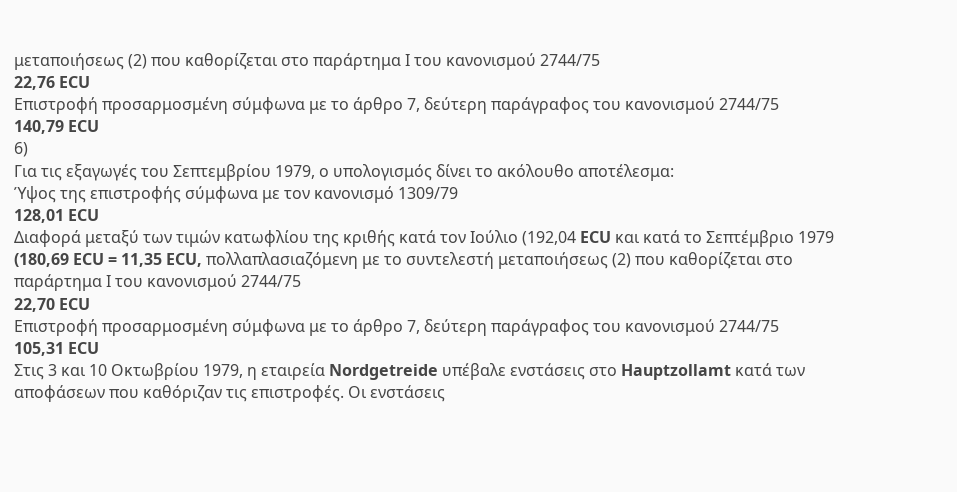μεταποιήσεως (2) που καθορίζεται στο παράρτημα Ι του κανονισμού 2744/75
22,76 ECU
Επιστροφή προσαρμοσμένη σύμφωνα με το άρθρο 7, δεύτερη παράγραφος του κανονισμού 2744/75
140,79 ECU
6)
Για τις εξαγωγές του Σεπτεμβρίου 1979, ο υπολογισμός δίνει το ακόλουθο αποτέλεσμα:
Ύψος της επιστροφής σύμφωνα με τον κανονισμό 1309/79
128,01 ECU
Διαφορά μεταξύ των τιμών κατωφλίου της κριθής κατά τον Ιούλιο (192,04 ECU και κατά το Σεπτέμβριο 1979 (180,69 ECU = 11,35 ECU, πολλαπλασιαζόμενη με το συντελεστή μεταποιήσεως (2) που καθορίζεται στο παράρτημα Ι του κανονισμού 2744/75
22,70 ECU
Επιστροφή προσαρμοσμένη σύμφωνα με το άρθρο 7, δεύτερη παράγραφος του κανονισμού 2744/75
105,31 ECU
Στις 3 και 10 Οκτωβρίου 1979, η εταιρεία Nordgetreide υπέβαλε ενστάσεις στο Hauptzollamt κατά των αποφάσεων που καθόριζαν τις επιστροφές. Οι ενστάσεις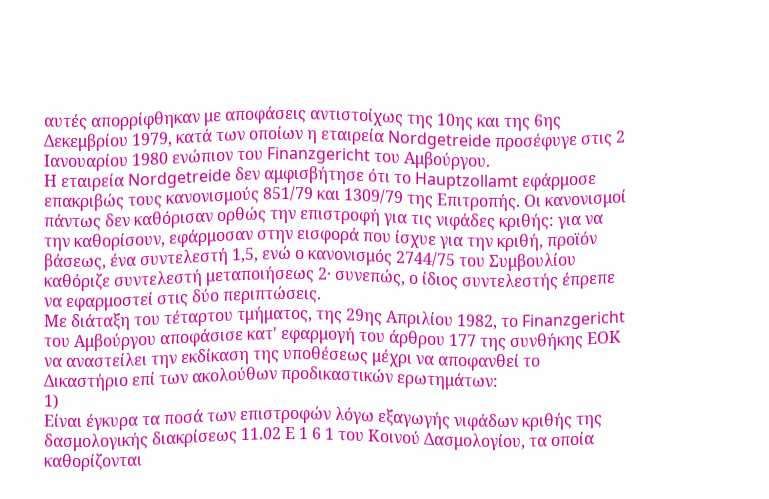αυτές απορρίφθηκαν με αποφάσεις αντιστοίχως της 10ης και της 6ης Δεκεμβρίου 1979, κατά των οποίων η εταιρεία Nordgetreide προσέφυγε στις 2 Ιανουαρίου 1980 ενώπιον του Finanzgericht του Αμβούργου.
Η εταιρεία Nordgetreide δεν αμφισβήτησε ότι το Hauptzollamt εφάρμοσε επακριβώς τους κανονισμούς 851/79 και 1309/79 της Επιτροπής. Οι κανονισμοί πάντως δεν καθόρισαν ορθώς την επιστροφή για τις νιφάδες κριθής: για να την καθορίσουν, εφάρμοσαν στην εισφορά που ίσχυε για την κριθή, προϊόν βάσεως, ένα συντελεστή 1,5, ενώ ο κανονισμός 2744/75 του Συμβουλίου καθόριζε συντελεστή μεταποιήσεως 2· συνεπώς, ο ίδιος συντελεστής έπρεπε να εφαρμοστεί στις δύο περιπτώσεις.
Με διάταξη του τέταρτου τμήματος, της 29ης Απριλίου 1982, το Finanzgericht του Αμβούργου αποφάσισε κατ' εφαρμογή του άρθρου 177 της συνθήκης ΕΟΚ να αναστείλει την εκδίκαση της υποθέσεως μέχρι να αποφανθεί το Δικαστήριο επί των ακολούθων προδικαστικών ερωτημάτων:
1)
Είναι έγκυρα τα ποσά των επιστροφών λόγω εξαγωγής νιφάδων κριθής της δασμολογικής διακρίσεως 11.02 Ε 1 6 1 του Κοινού Δασμολογίου, τα οποία καθορίζονται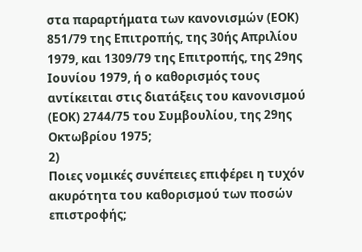στα παραρτήματα των κανονισμών (ΕΟΚ) 851/79 της Επιτροπής, της 30ής Απριλίου 1979, και 1309/79 της Επιτροπής, της 29ης Ιουνίου 1979, ή ο καθορισμός τους αντίκειται στις διατάξεις του κανονισμού (ΕΟΚ) 2744/75 του Συμβουλίου, της 29ης Οκτωβρίου 1975;
2)
Ποιες νομικές συνέπειες επιφέρει η τυχόν ακυρότητα του καθορισμού των ποσών επιστροφής;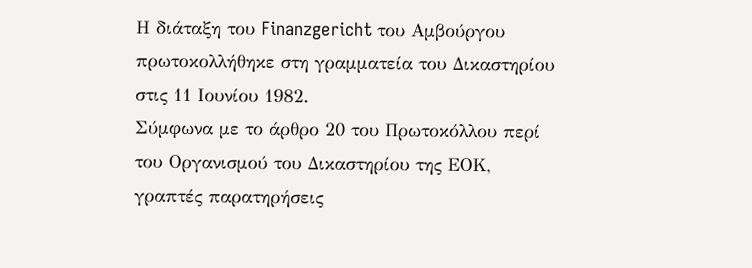Η διάταξη του Finanzgericht του Αμβούργου πρωτοκολλήθηκε στη γραμματεία του Δικαστηρίου στις 11 Ιουνίου 1982.
Σύμφωνα με το άρθρο 20 του Πρωτοκόλλου περί του Οργανισμού του Δικαστηρίου της ΕΟΚ, γραπτές παρατηρήσεις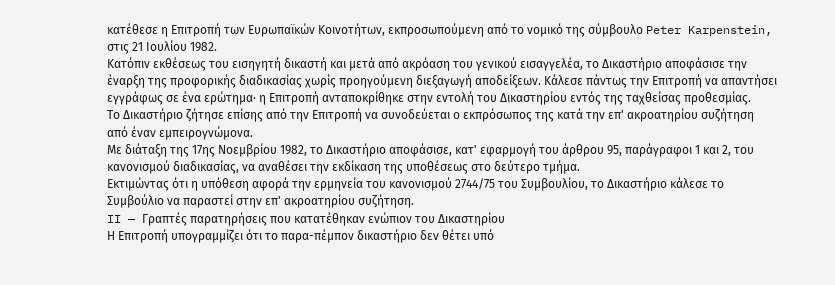κατέθεσε η Επιτροπή των Ευρωπαϊκών Κοινοτήτων, εκπροσωπούμενη από το νομικό της σύμβουλο Peter Karpenstein, στις 21 Ιουλίου 1982.
Κατόπιν εκθέσεως του εισηγητή δικαστή και μετά από ακρόαση του γενικού εισαγγελέα, το Δικαστήριο αποφάσισε την έναρξη της προφορικής διαδικασίας χωρίς προηγούμενη διεξαγωγή αποδείξεων. Κάλεσε πάντως την Επιτροπή να απαντήσει εγγράφως σε ένα ερώτημα· η Επιτροπή ανταποκρίθηκε στην εντολή του Δικαστηρίου εντός της ταχθείσας προθεσμίας.
Το Δικαστήριο ζήτησε επίσης από την Επιτροπή να συνοδεύεται ο εκπρόσωπος της κατά την επ' ακροατηρίου συζήτηση από έναν εμπειρογνώμονα.
Με διάταξη της 17ης Νοεμβρίου 1982, το Δικαστήριο αποφάσισε, κατ' εφαρμογή του άρθρου 95, παράγραφοι 1 και 2, του κανονισμού διαδικασίας, να αναθέσει την εκδίκαση της υποθέσεως στο δεύτερο τμήμα.
Εκτιμώντας ότι η υπόθεση αφορά την ερμηνεία του κανονισμού 2744/75 του Συμβουλίου, το Δικαστήριο κάλεσε το Συμβούλιο να παραστεί στην επ' ακροατηρίου συζήτηση.
II — Γραπτές παρατηρήσεις που κατατέθηκαν ενώπιον του Δικαστηρίου
Η Επιτροπή υπογραμμίζει ότι το παρα-πέμπον δικαστήριο δεν θέτει υπό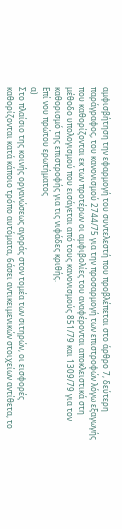αμφισβήτηση την εφαρμογή του συντελεστή που προβλέπεται στο άρθρο 7, δεύτερη παράγραφος, του κανονισμού 2744/75 για την προσαρμογή των επιστροφών λόγω εξαγωγής που καθορίζονται εκ των προτέρων οι αμφιβολίες του αναφέρονται αποκλειστικά στη μέθοδο υπολογισμού που εισάγεται από τους κανονισμούς 851/79 και 1309/79 για τον καθορισμό της επιστροφής για τις νιφάδες κριθής.
Επί νου πρώτου ερωτήματος
α)
Στο πλαίσιο της κοινής οργανώσεως αγοράς στον τομέα των σιτηρών, οι εισφορές καθορίζονται κατά κάποιο τρόπο αυτόματα, 6άσει αντικειμενικών στοιχείων αντίθετα, το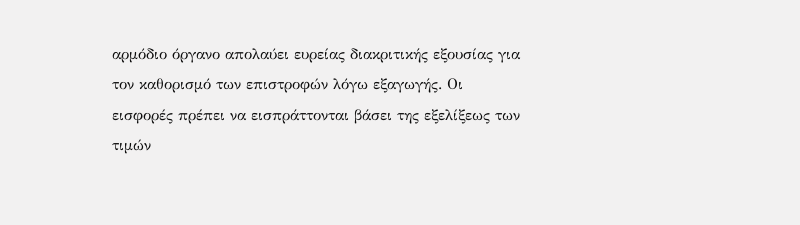αρμόδιο όργανο απολαύει ευρείας διακριτικής εξουσίας για τον καθορισμό των επιστροφών λόγω εξαγωγής. Οι εισφορές πρέπει να εισπράττονται βάσει της εξελίξεως των τιμών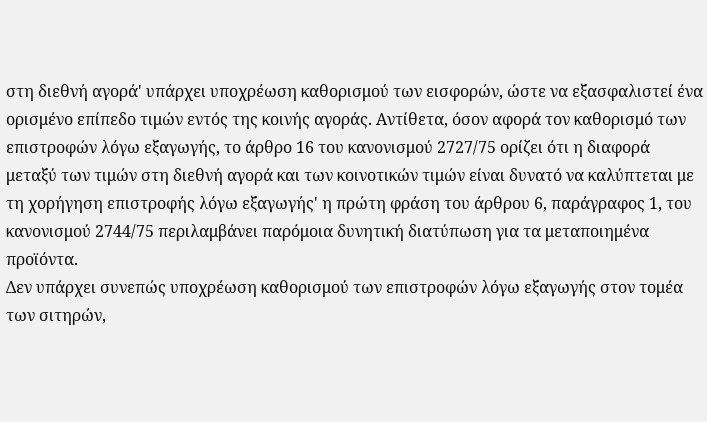στη διεθνή αγορά' υπάρχει υποχρέωση καθορισμού των εισφορών, ώστε να εξασφαλιστεί ένα ορισμένο επίπεδο τιμών εντός της κοινής αγοράς. Αντίθετα, όσον αφορά τον καθορισμό των επιστροφών λόγω εξαγωγής, το άρθρο 16 του κανονισμού 2727/75 ορίζει ότι η διαφορά μεταξύ των τιμών στη διεθνή αγορά και των κοινοτικών τιμών είναι δυνατό να καλύπτεται με τη χορήγηση επιστροφής λόγω εξαγωγής' η πρώτη φράση του άρθρου 6, παράγραφος 1, του κανονισμού 2744/75 περιλαμβάνει παρόμοια δυνητική διατύπωση για τα μεταποιημένα προϊόντα.
Δεν υπάρχει συνεπώς υποχρέωση καθορισμού των επιστροφών λόγω εξαγωγής στον τομέα των σιτηρών,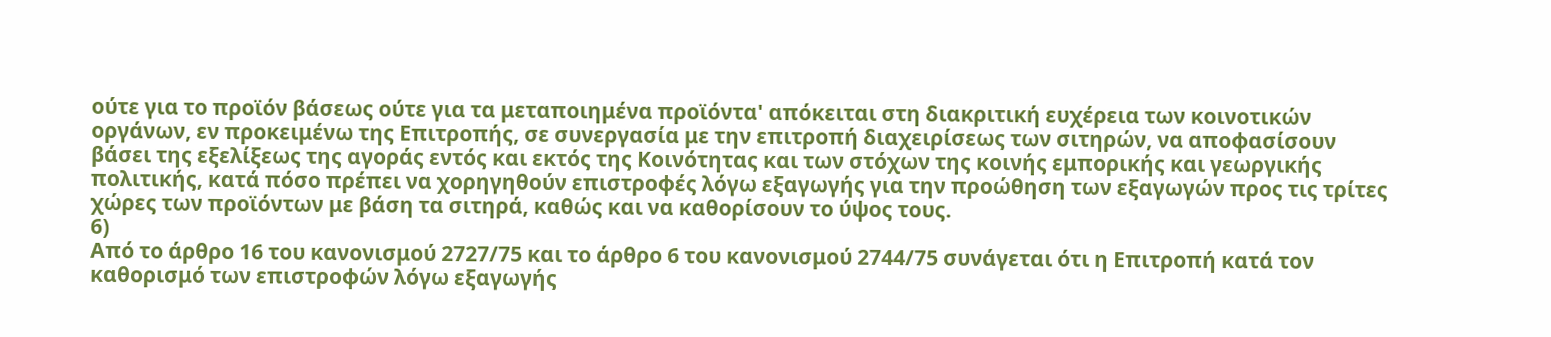ούτε για το προϊόν βάσεως ούτε για τα μεταποιημένα προϊόντα' απόκειται στη διακριτική ευχέρεια των κοινοτικών οργάνων, εν προκειμένω της Επιτροπής, σε συνεργασία με την επιτροπή διαχειρίσεως των σιτηρών, να αποφασίσουν βάσει της εξελίξεως της αγοράς εντός και εκτός της Κοινότητας και των στόχων της κοινής εμπορικής και γεωργικής πολιτικής, κατά πόσο πρέπει να χορηγηθούν επιστροφές λόγω εξαγωγής για την προώθηση των εξαγωγών προς τις τρίτες χώρες των προϊόντων με βάση τα σιτηρά, καθώς και να καθορίσουν το ύψος τους.
6)
Από το άρθρο 16 του κανονισμού 2727/75 και το άρθρο 6 του κανονισμού 2744/75 συνάγεται ότι η Επιτροπή κατά τον καθορισμό των επιστροφών λόγω εξαγωγής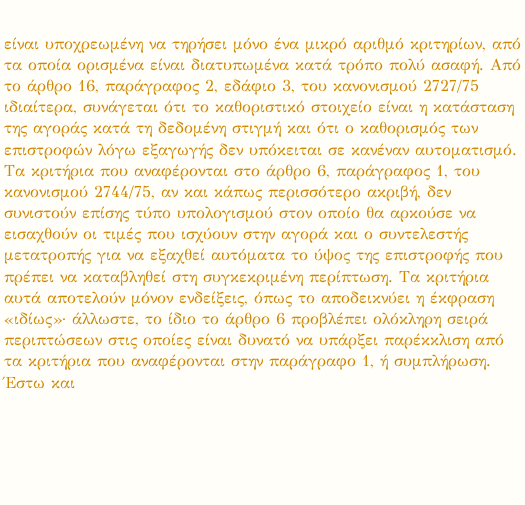είναι υποχρεωμένη να τηρήσει μόνο ένα μικρό αριθμό κριτηρίων, από τα οποία ορισμένα είναι διατυπωμένα κατά τρόπο πολύ ασαφή. Από το άρθρο 16, παράγραφος 2, εδάφιο 3, του κανονισμού 2727/75 ιδιαίτερα, συνάγεται ότι το καθοριστικό στοιχείο είναι η κατάσταση της αγοράς κατά τη δεδομένη στιγμή και ότι ο καθορισμός των επιστροφών λόγω εξαγωγής δεν υπόκειται σε κανέναν αυτοματισμό. Τα κριτήρια που αναφέρονται στο άρθρο 6, παράγραφος 1, του κανονισμού 2744/75, αν και κάπως περισσότερο ακριβή, δεν συνιστούν επίσης τύπο υπολογισμού στον οποίο θα αρκούσε να εισαχθούν οι τιμές που ισχύουν στην αγορά και ο συντελεστής μετατροπής για να εξαχθεί αυτόματα το ύψος της επιστροφής που πρέπει να καταβληθεί στη συγκεκριμένη περίπτωση. Τα κριτήρια αυτά αποτελούν μόνον ενδείξεις, όπως το αποδεικνύει η έκφραση «ιδίως»· άλλωστε, το ίδιο το άρθρο 6 προβλέπει ολόκληρη σειρά περιπτώσεων στις οποίες είναι δυνατό να υπάρξει παρέκκλιση από τα κριτήρια που αναφέρονται στην παράγραφο 1, ή συμπλήρωση. Έστω και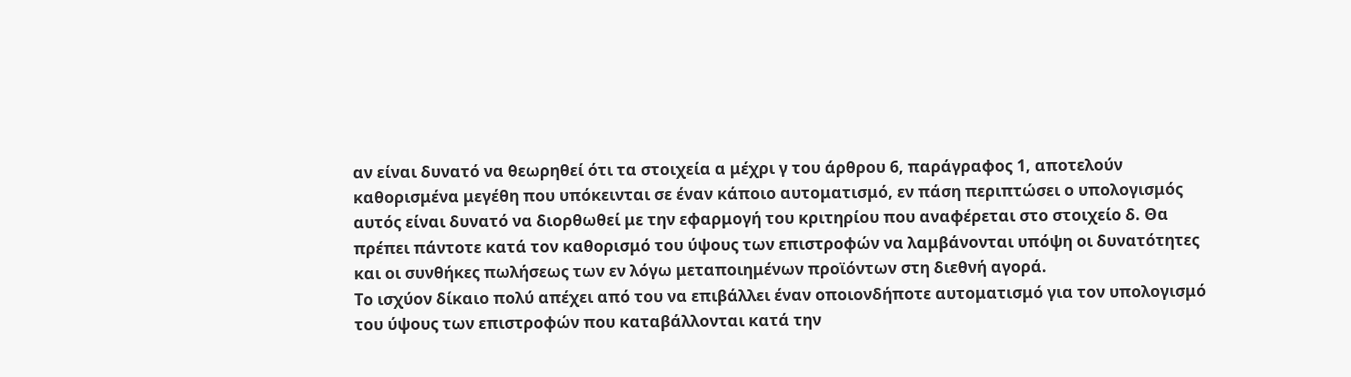αν είναι δυνατό να θεωρηθεί ότι τα στοιχεία α μέχρι γ του άρθρου 6, παράγραφος 1, αποτελούν καθορισμένα μεγέθη που υπόκεινται σε έναν κάποιο αυτοματισμό, εν πάση περιπτώσει ο υπολογισμός αυτός είναι δυνατό να διορθωθεί με την εφαρμογή του κριτηρίου που αναφέρεται στο στοιχείο δ. Θα πρέπει πάντοτε κατά τον καθορισμό του ύψους των επιστροφών να λαμβάνονται υπόψη οι δυνατότητες και οι συνθήκες πωλήσεως των εν λόγω μεταποιημένων προϊόντων στη διεθνή αγορά.
Το ισχύον δίκαιο πολύ απέχει από του να επιβάλλει έναν οποιονδήποτε αυτοματισμό για τον υπολογισμό του ύψους των επιστροφών που καταβάλλονται κατά την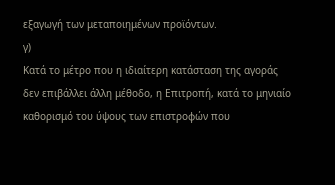εξαγωγή των μεταποιημένων προϊόντων.
γ)
Κατά το μέτρο που η ιδιαίτερη κατάσταση της αγοράς δεν επιβάλλει άλλη μέθοδο, η Επιτροπή, κατά το μηνιαίο καθορισμό του ύψους των επιστροφών που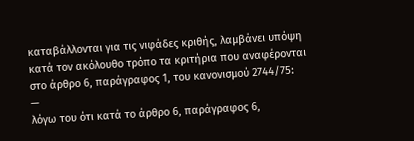καταβάλλονται για τις νιφάδες κριθής, λαμβάνει υπόψη κατά τον ακόλουθο τρόπο τα κριτήρια που αναφέρονται στο άρθρο 6, παράγραφος 1, του κανονισμού 2744/75:
—
λόγω του ότι κατά το άρθρο 6, παράγραφος 6,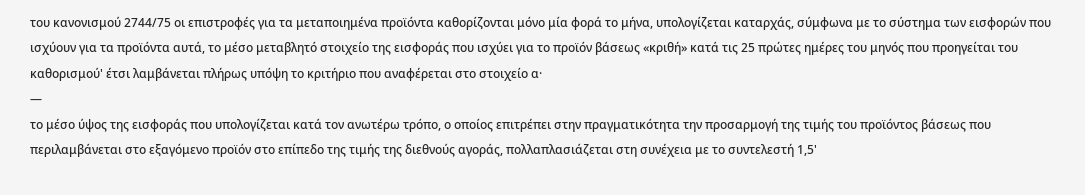του κανονισμού 2744/75 οι επιστροφές για τα μεταποιημένα προϊόντα καθορίζονται μόνο μία φορά το μήνα, υπολογίζεται καταρχάς, σύμφωνα με το σύστημα των εισφορών που ισχύουν για τα προϊόντα αυτά, το μέσο μεταβλητό στοιχείο της εισφοράς που ισχύει για το προϊόν βάσεως «κριθή» κατά τις 25 πρώτες ημέρες του μηνός που προηγείται του καθορισμού' έτσι λαμβάνεται πλήρως υπόψη το κριτήριο που αναφέρεται στο στοιχείο α·
—
το μέσο ύψος της εισφοράς που υπολογίζεται κατά τον ανωτέρω τρόπο, ο οποίος επιτρέπει στην πραγματικότητα την προσαρμογή της τιμής του προϊόντος βάσεως που περιλαμβάνεται στο εξαγόμενο προϊόν στο επίπεδο της τιμής της διεθνούς αγοράς, πολλαπλασιάζεται στη συνέχεια με το συντελεστή 1,5'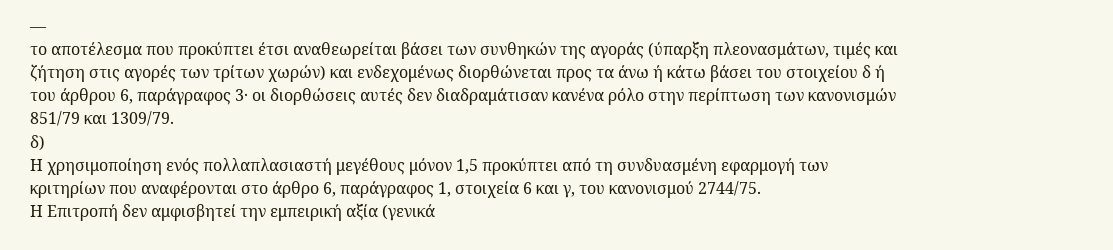—
το αποτέλεσμα που προκύπτει έτσι αναθεωρείται βάσει των συνθηκών της αγοράς (ύπαρξη πλεονασμάτων, τιμές και ζήτηση στις αγορές των τρίτων χωρών) και ενδεχομένως διορθώνεται προς τα άνω ή κάτω βάσει του στοιχείου δ ή του άρθρου 6, παράγραφος 3· οι διορθώσεις αυτές δεν διαδραμάτισαν κανένα ρόλο στην περίπτωση των κανονισμών 851/79 και 1309/79.
δ)
Η χρησιμοποίηση ενός πολλαπλασιαστή μεγέθους μόνον 1,5 προκύπτει από τη συνδυασμένη εφαρμογή των κριτηρίων που αναφέρονται στο άρθρο 6, παράγραφος 1, στοιχεία 6 και γ, του κανονισμού 2744/75.
Η Επιτροπή δεν αμφισβητεί την εμπειρική αξία (γενικά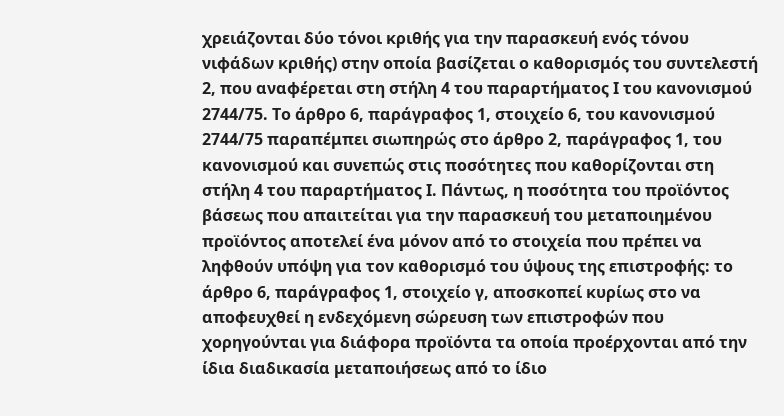χρειάζονται δύο τόνοι κριθής για την παρασκευή ενός τόνου νιφάδων κριθής) στην οποία βασίζεται ο καθορισμός του συντελεστή 2, που αναφέρεται στη στήλη 4 του παραρτήματος Ι του κανονισμού 2744/75. Το άρθρο 6, παράγραφος 1, στοιχείο 6, του κανονισμού 2744/75 παραπέμπει σιωπηρώς στο άρθρο 2, παράγραφος 1, του κανονισμού και συνεπώς στις ποσότητες που καθορίζονται στη στήλη 4 του παραρτήματος Ι. Πάντως, η ποσότητα του προϊόντος βάσεως που απαιτείται για την παρασκευή του μεταποιημένου προϊόντος αποτελεί ένα μόνον από το στοιχεία που πρέπει να ληφθούν υπόψη για τον καθορισμό του ύψους της επιστροφής: το άρθρο 6, παράγραφος 1, στοιχείο γ, αποσκοπεί κυρίως στο να αποφευχθεί η ενδεχόμενη σώρευση των επιστροφών που χορηγούνται για διάφορα προϊόντα τα οποία προέρχονται από την ίδια διαδικασία μεταποιήσεως από το ίδιο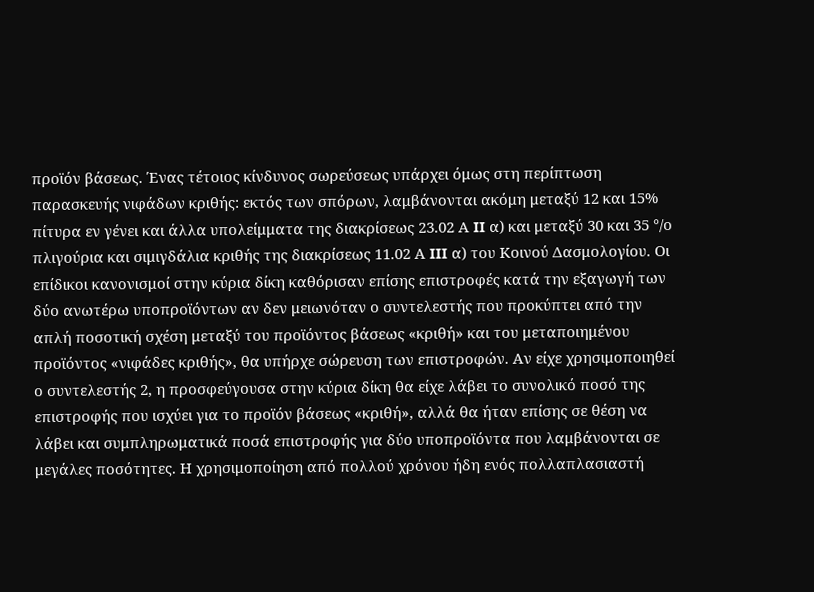προϊόν βάσεως. Ένας τέτοιος κίνδυνος σωρεύσεως υπάρχει όμως στη περίπτωση παρασκευής νιφάδων κριθής: εκτός των σπόρων, λαμβάνονται ακόμη μεταξύ 12 και 15% πίτυρα εν γένει και άλλα υπολείμματα της διακρίσεως 23.02 Α II α) και μεταξύ 30 και 35 °/ο πλιγούρια και σιμιγδάλια κριθής της διακρίσεως 11.02 Α III α) του Κοινού Δασμολογίου. Οι επίδικοι κανονισμοί στην κύρια δίκη καθόρισαν επίσης επιστροφές κατά την εξαγωγή των δύο ανωτέρω υποπροϊόντων αν δεν μειωνόταν ο συντελεστής που προκύπτει από την απλή ποσοτική σχέση μεταξύ του προϊόντος βάσεως «κριθή» και του μεταποιημένου προϊόντος «νιφάδες κριθής», θα υπήρχε σώρευση των επιστροφών. Αν είχε χρησιμοποιηθεί ο συντελεστής 2, η προσφεύγουσα στην κύρια δίκη θα είχε λάβει το συνολικό ποσό της επιστροφής που ισχύει για το προϊόν βάσεως «κριθή», αλλά θα ήταν επίσης σε θέση να λάβει και συμπληρωματικά ποσά επιστροφής για δύο υποπροϊόντα που λαμβάνονται σε μεγάλες ποσότητες. Η χρησιμοποίηση από πολλού χρόνου ήδη ενός πολλαπλασιαστή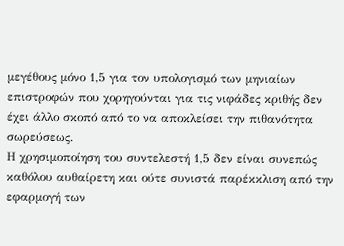μεγέθους μόνο 1,5 για τον υπολογισμό των μηνιαίων επιστροφών που χορηγούνται για τις νιφάδες κριθής δεν έχει άλλο σκοπό από το να αποκλείσει την πιθανότητα σωρεύσεως.
Η χρησιμοποίηση του συντελεστή 1,5 δεν είναι συνεπώς καθόλου αυθαίρετη και ούτε συνιστά παρέκκλιση από την εφαρμογή των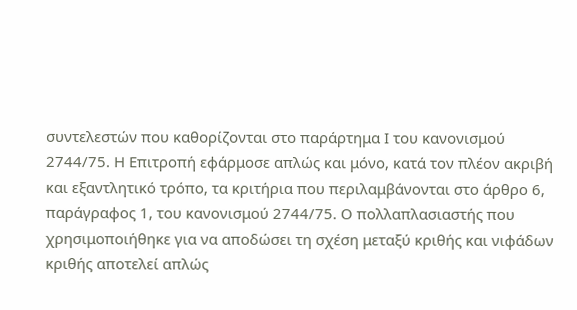συντελεστών που καθορίζονται στο παράρτημα Ι του κανονισμού 2744/75. Η Επιτροπή εφάρμοσε απλώς και μόνο, κατά τον πλέον ακριβή και εξαντλητικό τρόπο, τα κριτήρια που περιλαμβάνονται στο άρθρο 6, παράγραφος 1, του κανονισμού 2744/75. Ο πολλαπλασιαστής που χρησιμοποιήθηκε για να αποδώσει τη σχέση μεταξύ κριθής και νιφάδων κριθής αποτελεί απλώς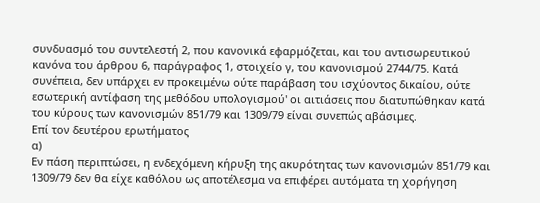συνδυασμό του συντελεστή 2, που κανονικά εφαρμόζεται, και του αντισωρευτικού κανόνα του άρθρου 6, παράγραφος 1, στοιχείο γ, του κανονισμού 2744/75. Κατά συνέπεια, δεν υπάρχει εν προκειμένω ούτε παράβαση του ισχύοντος δικαίου, ούτε εσωτερική αντίφαση της μεθόδου υπολογισμού' οι αιτιάσεις που διατυπώθηκαν κατά του κύρους των κανονισμών 851/79 και 1309/79 είναι συνεπώς αβάσιμες.
Επί τον δευτέρου ερωτήματος
α)
Εν πάση περιπτώσει, η ενδεχόμενη κήρυξη της ακυρότητας των κανονισμών 851/79 και 1309/79 δεν θα είχε καθόλου ως αποτέλεσμα να επιφέρει αυτόματα τη χορήγηση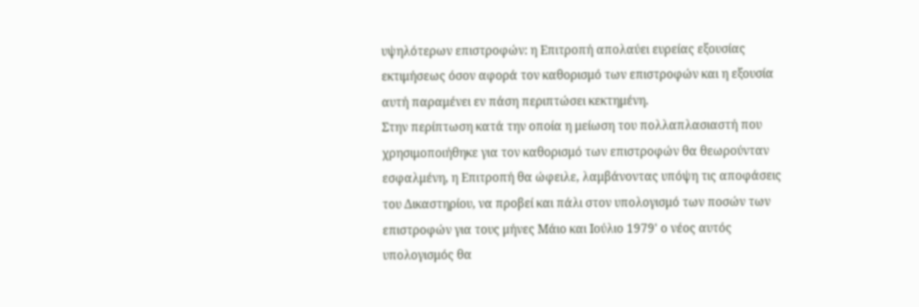υψηλότερων επιστροφών: η Επιτροπή απολαύει ευρείας εξουσίας εκτιμήσεως όσον αφορά τον καθορισμό των επιστροφών και η εξουσία αυτή παραμένει εν πάση περιπτώσει κεκτημένη.
Στην περίπτωση κατά την οποία η μείωση του πολλαπλασιαστή που χρησιμοποιήθηκε για τον καθορισμό των επιστροφών θα θεωρούνταν εσφαλμένη, η Επιτροπή θα ώφειλε, λαμβάνοντας υπόψη τις αποφάσεις του Δικαστηρίου, να προβεί και πάλι στον υπολογισμό των ποσών των επιστροφών για τους μήνες Μάιο και Ιούλιο 1979' ο νέος αυτός υπολογισμός θα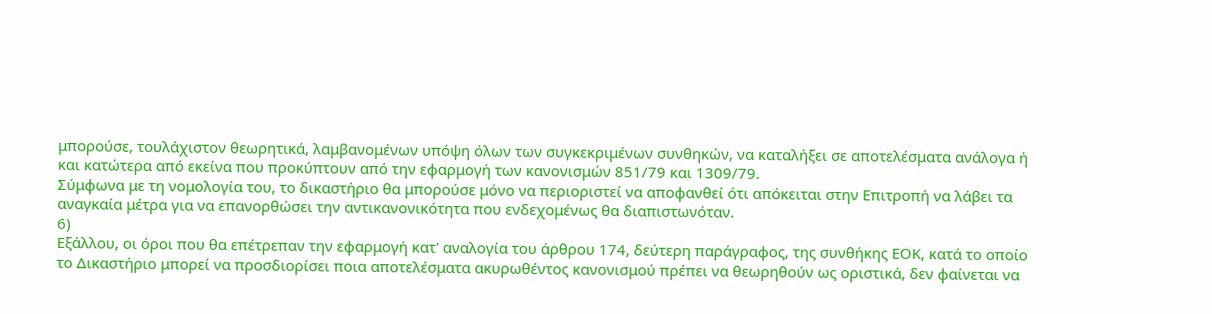μπορούσε, τουλάχιστον θεωρητικά, λαμβανομένων υπόψη όλων των συγκεκριμένων συνθηκών, να καταλήξει σε αποτελέσματα ανάλογα ή και κατώτερα από εκείνα που προκύπτουν από την εφαρμογή των κανονισμών 851/79 και 1309/79.
Σύμφωνα με τη νομολογία του, το δικαστήριο θα μπορούσε μόνο να περιοριστεί να αποφανθεί ότι απόκειται στην Επιτροπή να λάβει τα αναγκαία μέτρα για να επανορθώσει την αντικανονικότητα που ενδεχομένως θα διαπιστωνόταν.
6)
Εξάλλου, οι όροι που θα επέτρεπαν την εφαρμογή κατ' αναλογία του άρθρου 174, δεύτερη παράγραφος, της συνθήκης ΕΟΚ, κατά το οποίο το Δικαστήριο μπορεί να προσδιορίσει ποια αποτελέσματα ακυρωθέντος κανονισμού πρέπει να θεωρηθούν ως οριστικά, δεν φαίνεται να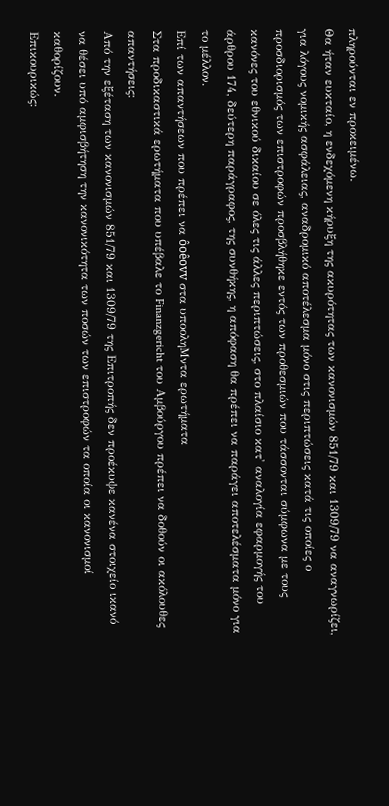πληρούνται εν προκειμένω.
Θα ήταν ευκταίο, η ενδεχόμενη κήρυξη της ακυρότητας των κανονισμών 851/79 και 1309/79 να αναγνωρίζει, για λόγους νομικής ασφάλειας, αναδρομικό αποτέλεσμα μόνο στις περιπτώσεις κατά τις οποίες ο προσδιορισμός των επιστροφών προσβλήθηκε εντός των προθεσμιών που τάσσονται σύμφωνα με τους κανόνες του εθνικού δικαίου σε όλες τις άλλες περιπτώσεις, στο πλαίσιο κατ' αναλογία εφαρμογής του άρθρου 174, δεύτερη παράγραφος, της συνθήκης, η απόφαση θα πρέπει να παράγει αποτελέσματα μόνο για το μέλλον.
Επί των απαντήσεων που πρέπει να ôoêovv στα υποοληΜντα ερωτήματα
Στα προδικαστικά ερωτήματα που υπέβαλε το Finanzgericht του Αμβούργου πρέπει να δοθούν οι ακόλουθες απαντήσεις:
Από την εξέταση των κανονισμών 851/79 και 1309/79 της Επιτροπής δεν προέκυψε κανένα στοιχείο ικανό να θέσει υπό αμφισβήτηση την κανονικότητα των ποσών των επιστροφών τα οποία οι κανονισμοί καθορίζουν.
Επικουρικώς: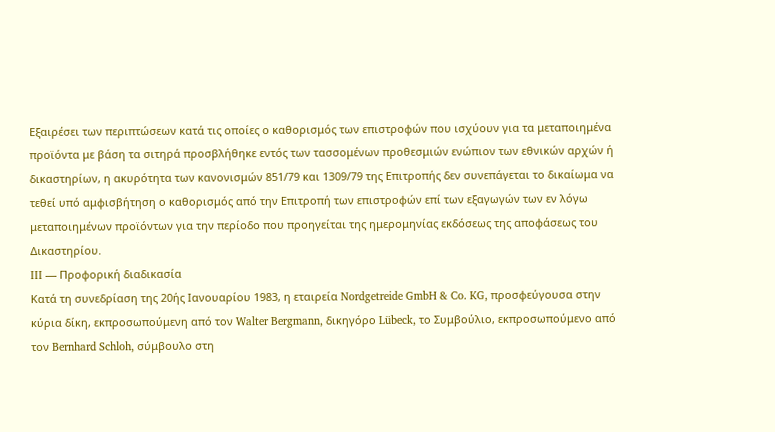Εξαιρέσει των περιπτώσεων κατά τις οποίες ο καθορισμός των επιστροφών που ισχύουν για τα μεταποιημένα προϊόντα με βάση τα σιτηρά προσβλήθηκε εντός των τασσομένων προθεσμιών ενώπιον των εθνικών αρχών ή δικαστηρίων, η ακυρότητα των κανονισμών 851/79 και 1309/79 της Επιτροπής δεν συνεπάγεται το δικαίωμα να τεθεί υπό αμφισβήτηση ο καθορισμός από την Επιτροπή των επιστροφών επί των εξαγωγών των εν λόγω μεταποιημένων προϊόντων για την περίοδο που προηγείται της ημερομηνίας εκδόσεως της αποφάσεως του Δικαστηρίου.
III — Προφορική διαδικασία
Κατά τη συνεδρίαση της 20ής Ιανουαρίου 1983, η εταιρεία Nordgetreide GmbH & Co. KG, προσφεύγουσα στην κύρια δίκη, εκπροσωπούμενη από τον Walter Bergmann, δικηγόρο Lübeck, το Συμβούλιο, εκπροσωπούμενο από τον Bernhard Schloh, σύμβουλο στη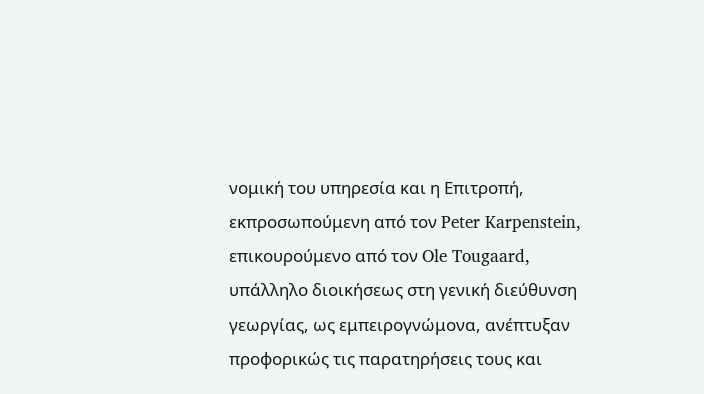νομική του υπηρεσία και η Επιτροπή, εκπροσωπούμενη από τον Peter Karpenstein, επικουρούμενο από τον Ole Tougaard, υπάλληλο διοικήσεως στη γενική διεύθυνση γεωργίας, ως εμπειρογνώμονα, ανέπτυξαν προφορικώς τις παρατηρήσεις τους και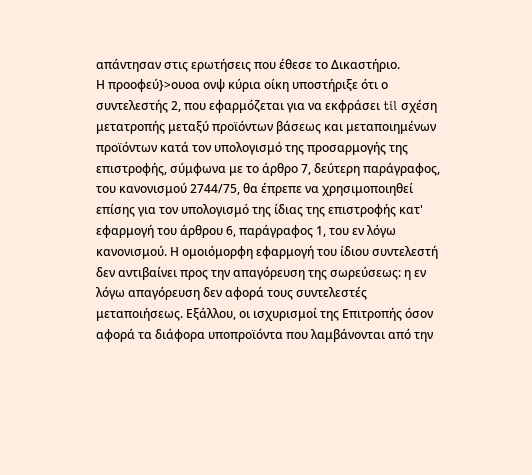απάντησαν στις ερωτήσεις που έθεσε το Δικαστήριο.
Η προοφεύ}>ουοα ονψ κύρια οίκη υποστήριξε ότι ο συντελεστής 2, που εφαρμόζεται για να εκφράσει til σχέση μετατροπής μεταξύ προϊόντων βάσεως και μεταποιημένων προϊόντων κατά τον υπολογισμό της προσαρμογής της επιστροφής, σύμφωνα με το άρθρο 7, δεύτερη παράγραφος, του κανονισμού 2744/75, θα έπρεπε να χρησιμοποιηθεί επίσης για τον υπολογισμό της ίδιας της επιστροφής κατ' εφαρμογή του άρθρου 6, παράγραφος 1, του εν λόγω κανονισμού. Η ομοιόμορφη εφαρμογή του ίδιου συντελεστή δεν αντιβαίνει προς την απαγόρευση της σωρεύσεως: η εν λόγω απαγόρευση δεν αφορά τους συντελεστές μεταποιήσεως. Εξάλλου, οι ισχυρισμοί της Επιτροπής όσον αφορά τα διάφορα υποπροϊόντα που λαμβάνονται από την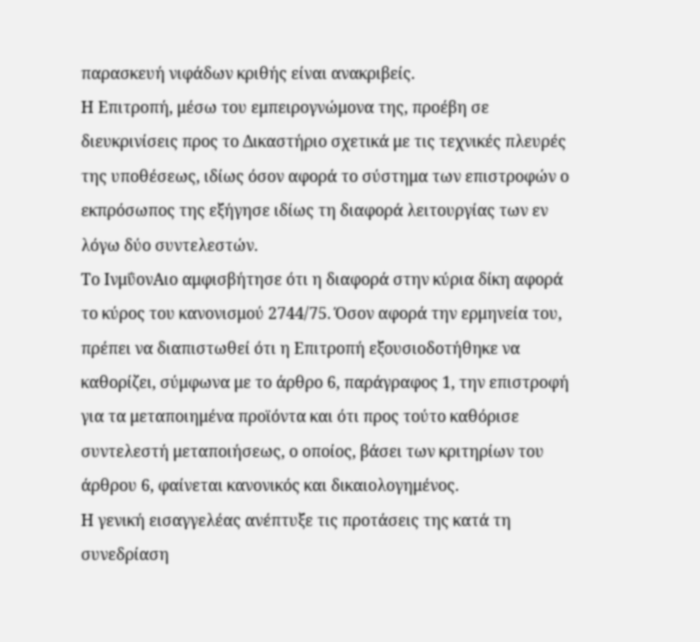παρασκευή νιφάδων κριθής είναι ανακριβείς.
Η Επιτροπή, μέσω του εμπειρογνώμονα της, προέβη σε διευκρινίσεις προς το Δικαστήριο σχετικά με τις τεχνικές πλευρές της υποθέσεως, ιδίως όσον αφορά το σύστημα των επιστροφών ο εκπρόσωπος της εξήγησε ιδίως τη διαφορά λειτουργίας των εν λόγω δύο συντελεστών.
Το ΙνμΰονΑιο αμφισβήτησε ότι η διαφορά στην κύρια δίκη αφορά το κύρος του κανονισμού 2744/75. Όσον αφορά την ερμηνεία του, πρέπει να διαπιστωθεί ότι η Επιτροπή εξουσιοδοτήθηκε να καθορίζει, σύμφωνα με το άρθρο 6, παράγραφος 1, την επιστροφή για τα μεταποιημένα προϊόντα και ότι προς τούτο καθόρισε συντελεστή μεταποιήσεως, ο οποίος, βάσει των κριτηρίων του άρθρου 6, φαίνεται κανονικός και δικαιολογημένος.
Η γενική εισαγγελέας ανέπτυξε τις προτάσεις της κατά τη συνεδρίαση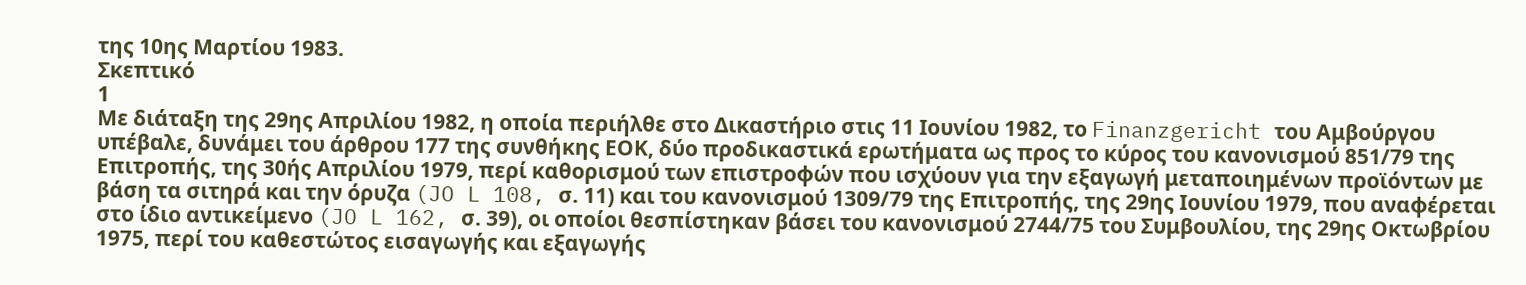της 10ης Μαρτίου 1983.
Σκεπτικό
1
Με διάταξη της 29ης Απριλίου 1982, η οποία περιήλθε στο Δικαστήριο στις 11 Ιουνίου 1982, το Finanzgericht του Αμβούργου υπέβαλε, δυνάμει του άρθρου 177 της συνθήκης ΕΟΚ, δύο προδικαστικά ερωτήματα ως προς το κύρος του κανονισμού 851/79 της Επιτροπής, της 30ής Απριλίου 1979, περί καθορισμού των επιστροφών που ισχύουν για την εξαγωγή μεταποιημένων προϊόντων με βάση τα σιτηρά και την όρυζα (JO L 108, σ. 11) και του κανονισμού 1309/79 της Επιτροπής, της 29ης Ιουνίου 1979, που αναφέρεται στο ίδιο αντικείμενο (JO L 162, σ. 39), οι οποίοι θεσπίστηκαν βάσει του κανονισμού 2744/75 του Συμβουλίου, της 29ης Οκτωβρίου 1975, περί του καθεστώτος εισαγωγής και εξαγωγής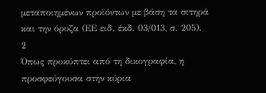μεταποιημένων προϊόντων με βάση τα σιτηρά και την όρυζα (ΕΕ ειδ. έκδ. 03/013, σ. 205).
2
Όπως προκύπτει από τη δικογραφία, η προσφεύγουσα στην κύρια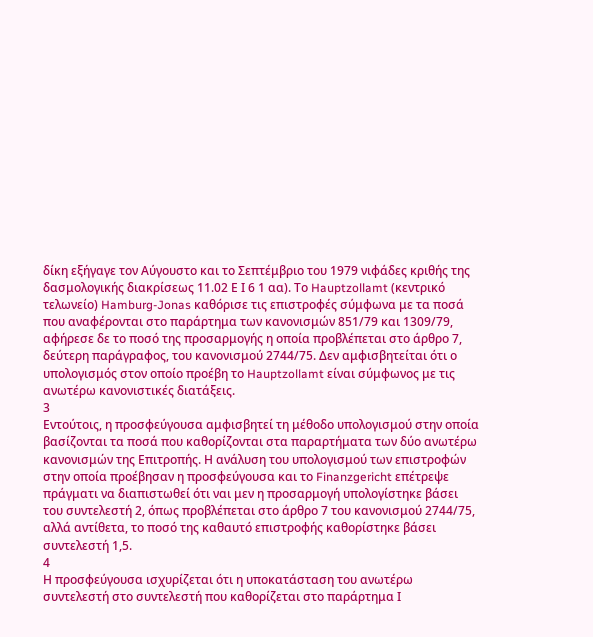δίκη εξήγαγε τον Αύγουστο και το Σεπτέμβριο του 1979 νιφάδες κριθής της δασμολογικής διακρίσεως 11.02 Ε Ι 6 1 αα). Το Hauptzollamt (κεντρικό τελωνείο) Hamburg-Jonas καθόρισε τις επιστροφές σύμφωνα με τα ποσά που αναφέρονται στο παράρτημα των κανονισμών 851/79 και 1309/79, αφήρεσε δε το ποσό της προσαρμογής η οποία προβλέπεται στο άρθρο 7, δεύτερη παράγραφος, του κανονισμού 2744/75. Δεν αμφισβητείται ότι ο υπολογισμός στον οποίο προέβη το Hauptzollamt είναι σύμφωνος με τις ανωτέρω κανονιστικές διατάξεις.
3
Εντούτοις, η προσφεύγουσα αμφισβητεί τη μέθοδο υπολογισμού στην οποία βασίζονται τα ποσά που καθορίζονται στα παραρτήματα των δύο ανωτέρω κανονισμών της Επιτροπής. Η ανάλυση του υπολογισμού των επιστροφών στην οποία προέβησαν η προσφεύγουσα και το Finanzgericht επέτρεψε πράγματι να διαπιστωθεί ότι ναι μεν η προσαρμογή υπολογίστηκε βάσει του συντελεστή 2, όπως προβλέπεται στο άρθρο 7 του κανονισμού 2744/75, αλλά αντίθετα, το ποσό της καθαυτό επιστροφής καθορίστηκε βάσει συντελεστή 1,5.
4
Η προσφεύγουσα ισχυρίζεται ότι η υποκατάσταση του ανωτέρω συντελεστή στο συντελεστή που καθορίζεται στο παράρτημα Ι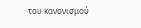του κανονισμού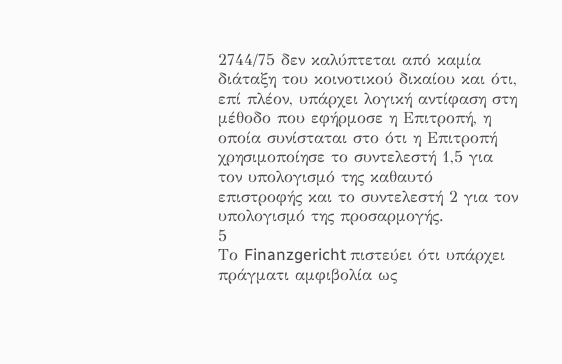2744/75 δεν καλύπτεται από καμία διάταξη του κοινοτικού δικαίου και ότι, επί πλέον, υπάρχει λογική αντίφαση στη μέθοδο που εφήρμοσε η Επιτροπή, η οποία συνίσταται στο ότι η Επιτροπή χρησιμοποίησε το συντελεστή 1,5 για τον υπολογισμό της καθαυτό επιστροφής και το συντελεστή 2 για τον υπολογισμό της προσαρμογής.
5
Το Finanzgericht πιστεύει ότι υπάρχει πράγματι αμφιβολία ως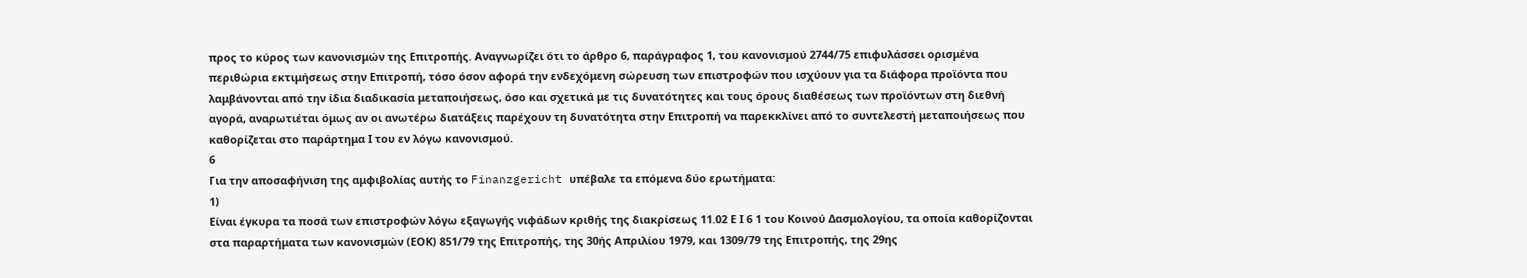προς το κύρος των κανονισμών της Επιτροπής. Αναγνωρίζει ότι το άρθρο 6, παράγραφος 1, του κανονισμού 2744/75 επιφυλάσσει ορισμένα περιθώρια εκτιμήσεως στην Επιτροπή, τόσο όσον αφορά την ενδεχόμενη σώρευση των επιστροφών που ισχύουν για τα διάφορα προϊόντα που λαμβάνονται από την ίδια διαδικασία μεταποιήσεως, όσο και σχετικά με τις δυνατότητες και τους όρους διαθέσεως των προϊόντων στη διεθνή αγορά, αναρωτιέται όμως αν οι ανωτέρω διατάξεις παρέχουν τη δυνατότητα στην Επιτροπή να παρεκκλίνει από το συντελεστή μεταποιήσεως που καθορίζεται στο παράρτημα Ι του εν λόγω κανονισμού.
6
Για την αποσαφήνιση της αμφιβολίας αυτής το Finanzgericht υπέβαλε τα επόμενα δύο ερωτήματα:
1)
Είναι έγκυρα τα ποσά των επιστροφών λόγω εξαγωγής νιφάδων κριθής της διακρίσεως 11.02 Ε Ι 6 1 του Κοινού Δασμολογίου, τα οποία καθορίζονται στα παραρτήματα των κανονισμών (ΕΟΚ) 851/79 της Επιτροπής, της 30ής Απριλίου 1979, και 1309/79 της Επιτροπής, της 29ης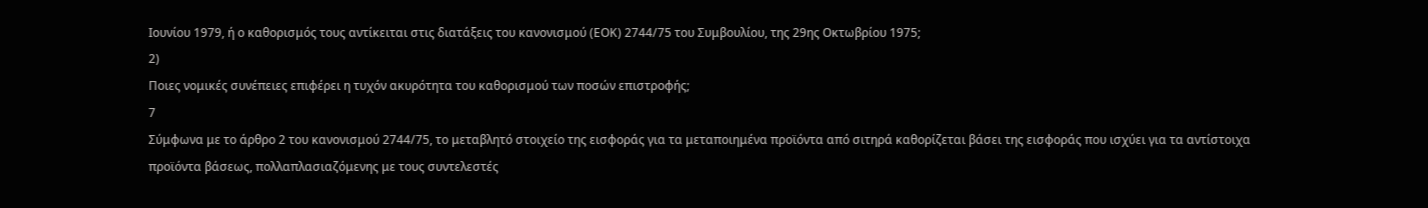Ιουνίου 1979, ή ο καθορισμός τους αντίκειται στις διατάξεις του κανονισμού (ΕΟΚ) 2744/75 του Συμβουλίου, της 29ης Οκτωβρίου 1975;
2)
Ποιες νομικές συνέπειες επιφέρει η τυχόν ακυρότητα του καθορισμού των ποσών επιστροφής;
7
Σύμφωνα με το άρθρο 2 του κανονισμού 2744/75, το μεταβλητό στοιχείο της εισφοράς για τα μεταποιημένα προϊόντα από σιτηρά καθορίζεται βάσει της εισφοράς που ισχύει για τα αντίστοιχα προϊόντα βάσεως, πολλαπλασιαζόμενης με τους συντελεστές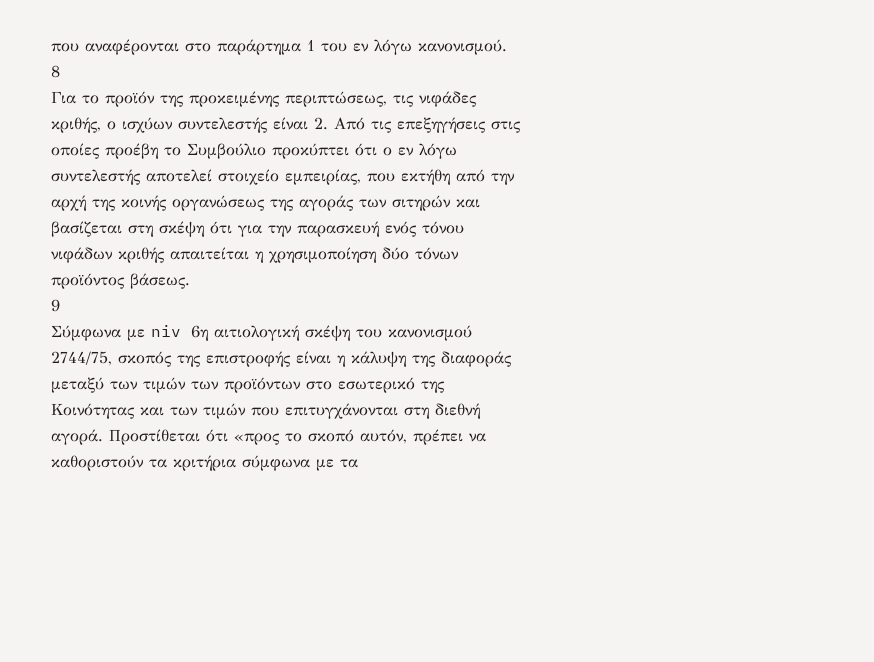που αναφέρονται στο παράρτημα 1 του εν λόγω κανονισμού.
8
Για το προϊόν της προκειμένης περιπτώσεως, τις νιφάδες κριθής, ο ισχύων συντελεστής είναι 2. Από τις επεξηγήσεις στις οποίες προέβη το Συμβούλιο προκύπτει ότι ο εν λόγω συντελεστής αποτελεί στοιχείο εμπειρίας, που εκτήθη από την αρχή της κοινής οργανώσεως της αγοράς των σιτηρών και βασίζεται στη σκέψη ότι για την παρασκευή ενός τόνου νιφάδων κριθής απαιτείται η χρησιμοποίηση δύο τόνων προϊόντος βάσεως.
9
Σύμφωνα με niv 6η αιτιολογική σκέψη του κανονισμού 2744/75, σκοπός της επιστροφής είναι η κάλυψη της διαφοράς μεταξύ των τιμών των προϊόντων στο εσωτερικό της Κοινότητας και των τιμών που επιτυγχάνονται στη διεθνή αγορά. Προστίθεται ότι «προς το σκοπό αυτόν, πρέπει να καθοριστούν τα κριτήρια σύμφωνα με τα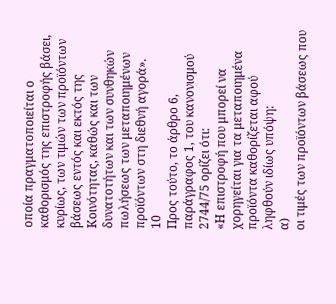οποία πραγματοποιείται ο καθορισμός της επιστροφής βάσει, κυρίως, των τιμών των προϊόντων βάσεως εντός και εκτός της Κοινότητας, καθώς και των δυνατοτήτων και των συνθηκών πωλήσεως των μεταποιημένων προϊόντων στη διεθνή αγορά».
10
Προς τούτο, το άρθρο 6, παράγραφος 1, του κανονισμού 2744/75 ορίζει ότι:
«Η επιστροφή που μπορεί να χορηγείται για τα μεταποιημένα προϊόντα καθορίζεται αφού ληφθούν ιδίως υπόψη:
α)
οι τιμές των προϊόντων βάσεως που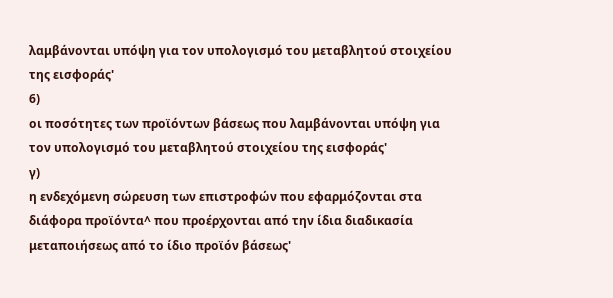λαμβάνονται υπόψη για τον υπολογισμό του μεταβλητού στοιχείου της εισφοράς'
6)
οι ποσότητες των προϊόντων βάσεως που λαμβάνονται υπόψη για τον υπολογισμό του μεταβλητού στοιχείου της εισφοράς'
γ)
η ενδεχόμενη σώρευση των επιστροφών που εφαρμόζονται στα διάφορα προϊόντα^ που προέρχονται από την ίδια διαδικασία μεταποιήσεως από το ίδιο προϊόν βάσεως'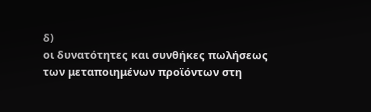δ)
οι δυνατότητες και συνθήκες πωλήσεως των μεταποιημένων προϊόντων στη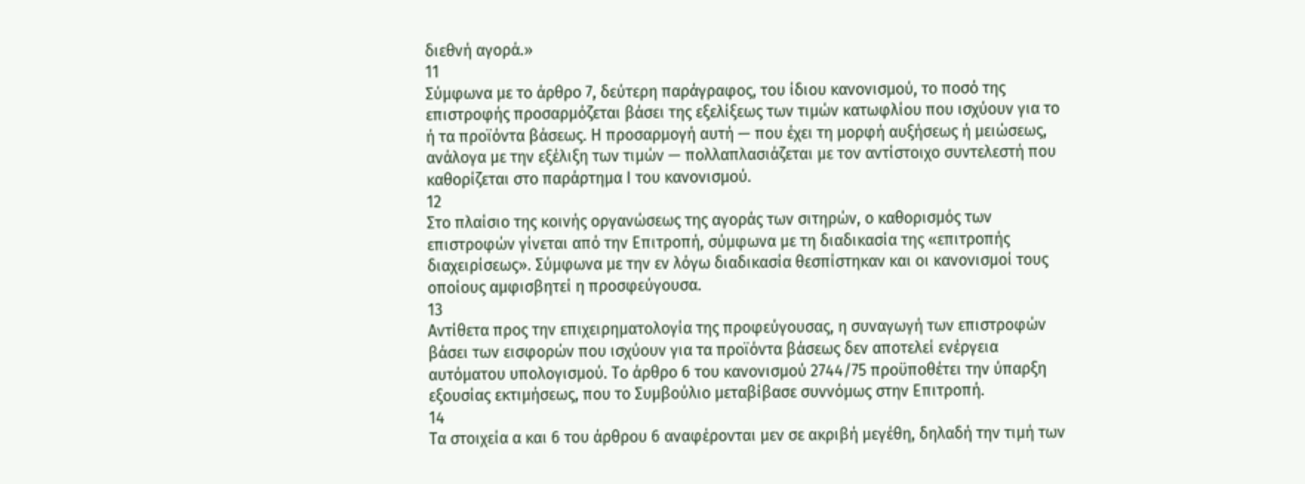διεθνή αγορά.»
11
Σύμφωνα με το άρθρο 7, δεύτερη παράγραφος, του ίδιου κανονισμού, το ποσό της επιστροφής προσαρμόζεται βάσει της εξελίξεως των τιμών κατωφλίου που ισχύουν για το ή τα προϊόντα βάσεως. Η προσαρμογή αυτή — που έχει τη μορφή αυξήσεως ή μειώσεως, ανάλογα με την εξέλιξη των τιμών — πολλαπλασιάζεται με τον αντίστοιχο συντελεστή που καθορίζεται στο παράρτημα Ι του κανονισμού.
12
Στο πλαίσιο της κοινής οργανώσεως της αγοράς των σιτηρών, ο καθορισμός των επιστροφών γίνεται από την Επιτροπή, σύμφωνα με τη διαδικασία της «επιτροπής διαχειρίσεως». Σύμφωνα με την εν λόγω διαδικασία θεσπίστηκαν και οι κανονισμοί τους οποίους αμφισβητεί η προσφεύγουσα.
13
Αντίθετα προς την επιχειρηματολογία της προφεύγουσας, η συναγωγή των επιστροφών βάσει των εισφορών που ισχύουν για τα προϊόντα βάσεως δεν αποτελεί ενέργεια αυτόματου υπολογισμού. Το άρθρο 6 του κανονισμού 2744/75 προϋποθέτει την ύπαρξη εξουσίας εκτιμήσεως, που το Συμβούλιο μεταβίβασε συννόμως στην Επιτροπή.
14
Τα στοιχεία α και 6 του άρθρου 6 αναφέρονται μεν σε ακριβή μεγέθη, δηλαδή την τιμή των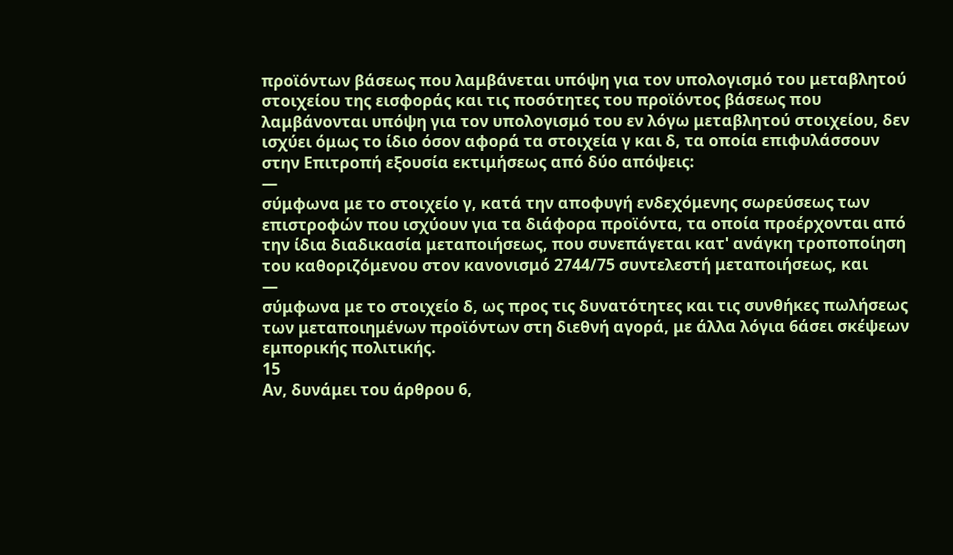προϊόντων βάσεως που λαμβάνεται υπόψη για τον υπολογισμό του μεταβλητού στοιχείου της εισφοράς και τις ποσότητες του προϊόντος βάσεως που λαμβάνονται υπόψη για τον υπολογισμό του εν λόγω μεταβλητού στοιχείου, δεν ισχύει όμως το ίδιο όσον αφορά τα στοιχεία γ και δ, τα οποία επιφυλάσσουν στην Επιτροπή εξουσία εκτιμήσεως από δύο απόψεις:
—
σύμφωνα με το στοιχείο γ, κατά την αποφυγή ενδεχόμενης σωρεύσεως των επιστροφών που ισχύουν για τα διάφορα προϊόντα, τα οποία προέρχονται από την ίδια διαδικασία μεταποιήσεως, που συνεπάγεται κατ' ανάγκη τροποποίηση του καθοριζόμενου στον κανονισμό 2744/75 συντελεστή μεταποιήσεως, και
—
σύμφωνα με το στοιχείο δ, ως προς τις δυνατότητες και τις συνθήκες πωλήσεως των μεταποιημένων προϊόντων στη διεθνή αγορά, με άλλα λόγια 6άσει σκέψεων εμπορικής πολιτικής.
15
Αν, δυνάμει του άρθρου 6,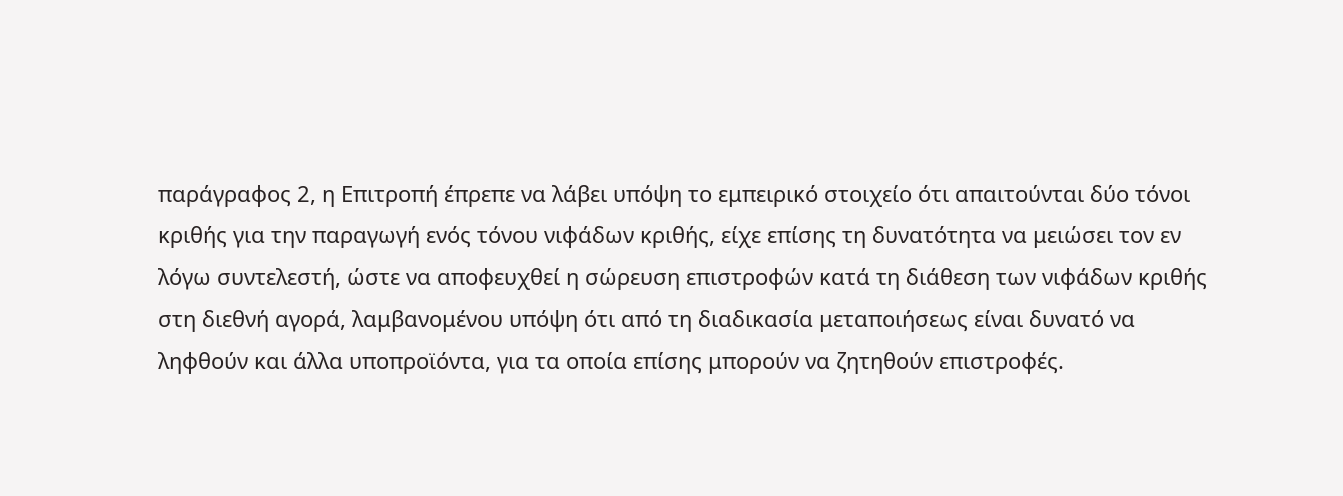παράγραφος 2, η Επιτροπή έπρεπε να λάβει υπόψη το εμπειρικό στοιχείο ότι απαιτούνται δύο τόνοι κριθής για την παραγωγή ενός τόνου νιφάδων κριθής, είχε επίσης τη δυνατότητα να μειώσει τον εν λόγω συντελεστή, ώστε να αποφευχθεί η σώρευση επιστροφών κατά τη διάθεση των νιφάδων κριθής στη διεθνή αγορά, λαμβανομένου υπόψη ότι από τη διαδικασία μεταποιήσεως είναι δυνατό να ληφθούν και άλλα υποπροϊόντα, για τα οποία επίσης μπορούν να ζητηθούν επιστροφές.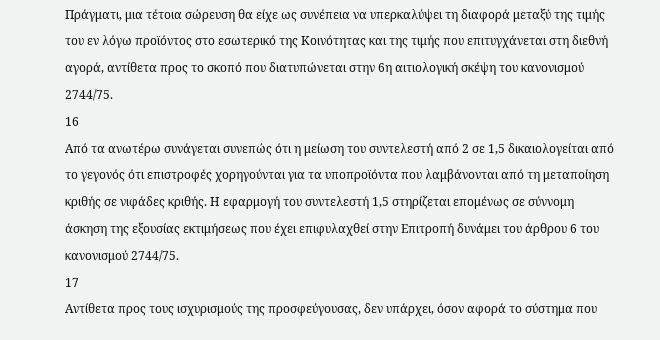Πράγματι, μια τέτοια σώρευση θα είχε ως συνέπεια να υπερκαλύψει τη διαφορά μεταξύ της τιμής του εν λόγω προϊόντος στο εσωτερικό της Κοινότητας και της τιμής που επιτυγχάνεται στη διεθνή αγορά, αντίθετα προς το σκοπό που διατυπώνεται στην 6η αιτιολογική σκέψη του κανονισμού 2744/75.
16
Από τα ανωτέρω συνάγεται συνεπώς ότι η μείωση του συντελεστή από 2 σε 1,5 δικαιολογείται από το γεγονός ότι επιστροφές χορηγούνται για τα υποπροϊόντα που λαμβάνονται από τη μεταποίηση κριθής σε νιφάδες κριθής. Η εφαρμογή του συντελεστή 1,5 στηρίζεται επομένως σε σύννομη άσκηση της εξουσίας εκτιμήσεως που έχει επιφυλαχθεί στην Επιτροπή δυνάμει του άρθρου 6 του κανονισμού 2744/75.
17
Αντίθετα προς τους ισχυρισμούς της προσφεύγουσας, δεν υπάρχει, όσον αφορά το σύστημα που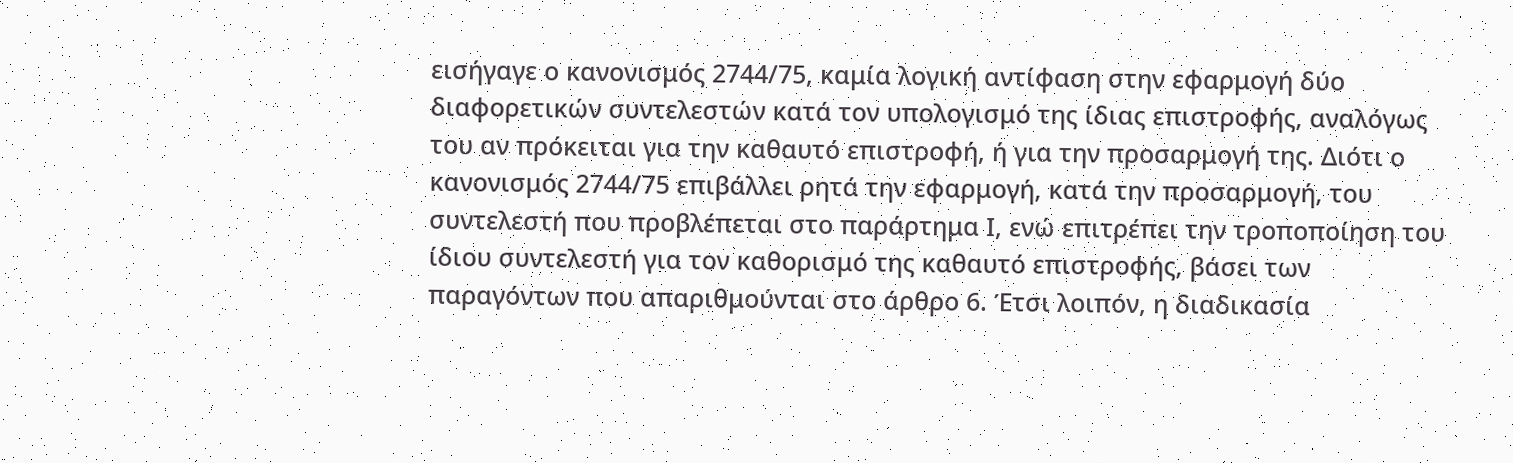εισήγαγε ο κανονισμός 2744/75, καμία λογική αντίφαση στην εφαρμογή δύο διαφορετικών συντελεστών κατά τον υπολογισμό της ίδιας επιστροφής, αναλόγως του αν πρόκειται για την καθαυτό επιστροφή, ή για την προσαρμογή της. Διότι ο κανονισμός 2744/75 επιβάλλει ρητά την εφαρμογή, κατά την προσαρμογή, του συντελεστή που προβλέπεται στο παράρτημα Ι, ενώ επιτρέπει την τροποποίηση του ίδιου συντελεστή για τον καθορισμό της καθαυτό επιστροφής, βάσει των παραγόντων που απαριθμούνται στο άρθρο 6. Έτσι λοιπόν, η διαδικασία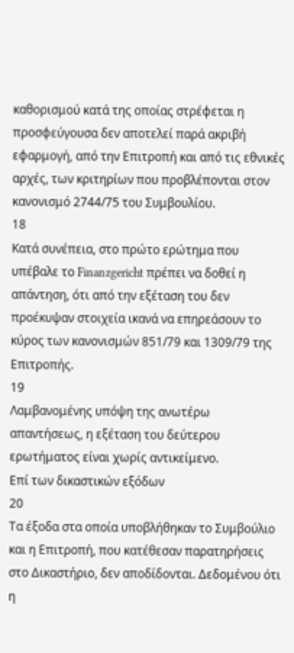καθορισμού κατά της οποίας στρέφεται η προσφεύγουσα δεν αποτελεί παρά ακριβή εφαρμογή, από την Επιτροπή και από τις εθνικές αρχές, των κριτηρίων που προβλέπονται στον κανονισμό 2744/75 του Συμβουλίου.
18
Κατά συνέπεια, στο πρώτο ερώτημα που υπέβαλε το Finanzgericht πρέπει να δοθεί η απάντηση, ότι από την εξέταση του δεν προέκυψαν στοιχεία ικανά να επηρεάσουν το κύρος των κανονισμών 851/79 και 1309/79 της Επιτροπής.
19
Λαμβανομένης υπόψη της ανωτέρω απαντήσεως, η εξέταση του δεύτερου ερωτήματος είναι χωρίς αντικείμενο.
Επί των δικαστικών εξόδων
20
Τα έξοδα στα οποία υποβλήθηκαν το Συμβούλιο και η Επιτροπή, που κατέθεσαν παρατηρήσεις στο Δικαστήριο, δεν αποδίδονται. Δεδομένου ότι η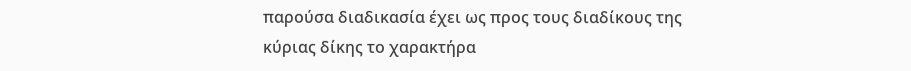παρούσα διαδικασία έχει ως προς τους διαδίκους της κύριας δίκης το χαρακτήρα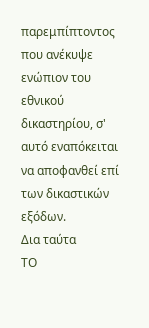παρεμπίπτοντος που ανέκυψε ενώπιον του εθνικού δικαστηρίου, σ' αυτό εναπόκειται να αποφανθεί επί των δικαστικών εξόδων.
Δια ταύτα
ΤΟ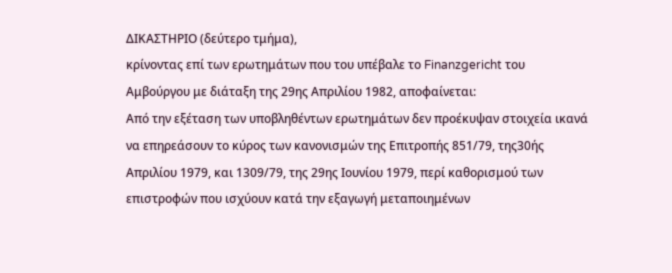ΔΙΚΑΣΤΗΡΙΟ (δεύτερο τμήμα),
κρίνοντας επί των ερωτημάτων που του υπέβαλε το Finanzgericht του Αμβούργου με διάταξη της 29ης Απριλίου 1982, αποφαίνεται:
Από την εξέταση των υποβληθέντων ερωτημάτων δεν προέκυψαν στοιχεία ικανά να επηρεάσουν το κύρος των κανονισμών της Επιτροπής 851/79, της30ής Απριλίου 1979, και 1309/79, της 29ης Ιουνίου 1979, περί καθορισμού των επιστροφών που ισχύουν κατά την εξαγωγή μεταποιημένων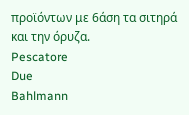προϊόντων με 6άση τα σιτηρά και την όρυζα.
Pescatore
Due
Bahlmann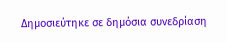Δημοσιεύτηκε σε δημόσια συνεδρίαση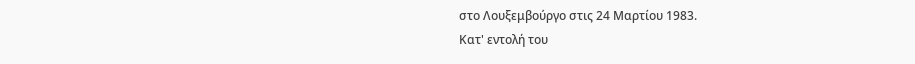στο Λουξεμβούργο στις 24 Μαρτίου 1983.
Κατ' εντολή του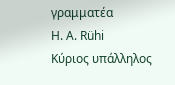γραμματέα
Η. Α. Rühi
Κύριος υπάλληλος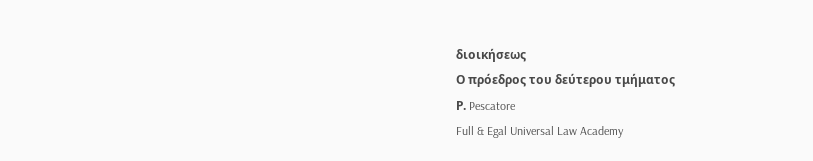διοικήσεως
Ο πρόεδρος του δεύτερου τμήματος
Ρ. Pescatore
Full & Egal Universal Law Academy